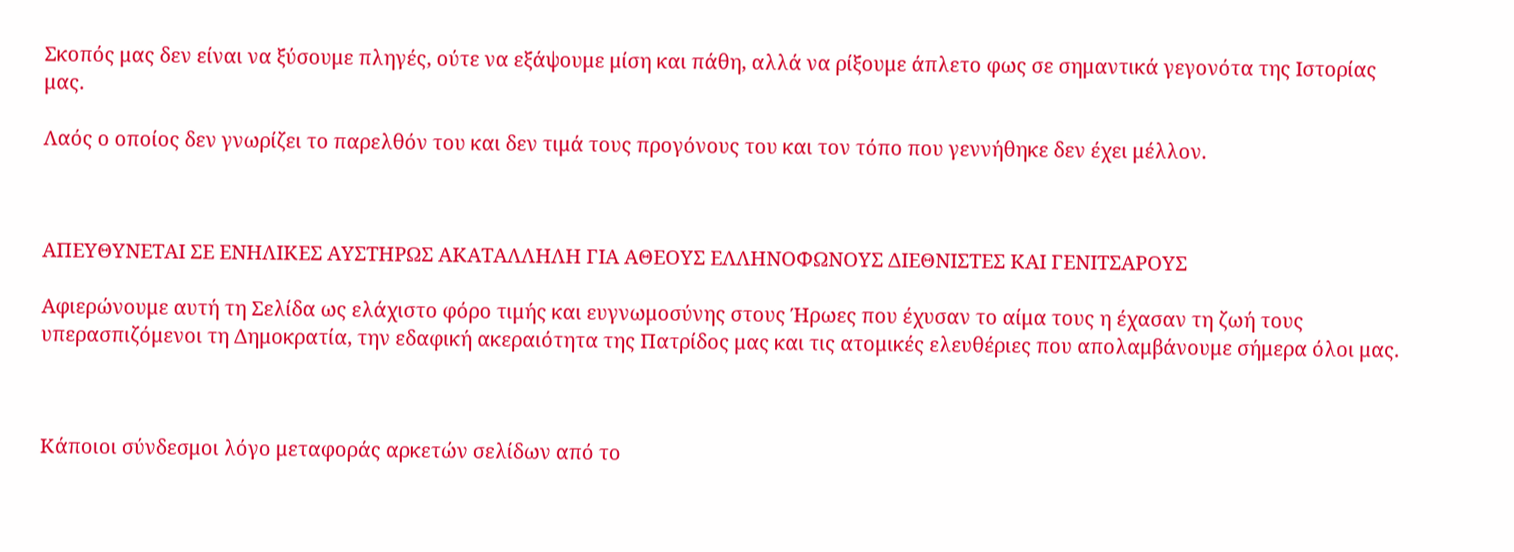Σκοπός μας δεν είναι να ξύσουμε πληγές, ούτε να εξάψουμε μίση και πάθη, αλλά να ρίξουμε άπλετο φως σε σημαντικά γεγονότα της Ιστορίας μας.

Λαός ο οποίος δεν γνωρίζει το παρελθόν του και δεν τιμά τους προγόνους του και τον τόπο που γεννήθηκε δεν έχει μέλλον.



ΑΠΕΥΘΥΝΕΤΑΙ ΣΕ ΕΝΗΛΙΚΕΣ ΑΥΣΤΗΡΩΣ ΑΚΑΤΑΛΛΗΛΗ ΓΙΑ ΑΘΕΟΥΣ ΕΛΛΗΝΟΦΩΝΟΥΣ ΔΙΕΘΝΙΣΤΕΣ ΚΑΙ ΓΕΝΙΤΣΑΡΟΥΣ

Αφιερώνουμε αυτή τη Σελίδα ως ελάχιστο φόρο τιμής και ευγνωμοσύνης στους Ήρωες που έχυσαν το αίμα τους η έχασαν τη ζωή τους υπερασπιζόμενοι τη Δημοκρατία, την εδαφική ακεραιότητα της Πατρίδος μας και τις ατομικές ελευθέριες που απολαμβάνουμε σήμερα όλοι μας.



Κάποιοι σύνδεσμοι λόγο μεταφοράς αρκετών σελίδων από το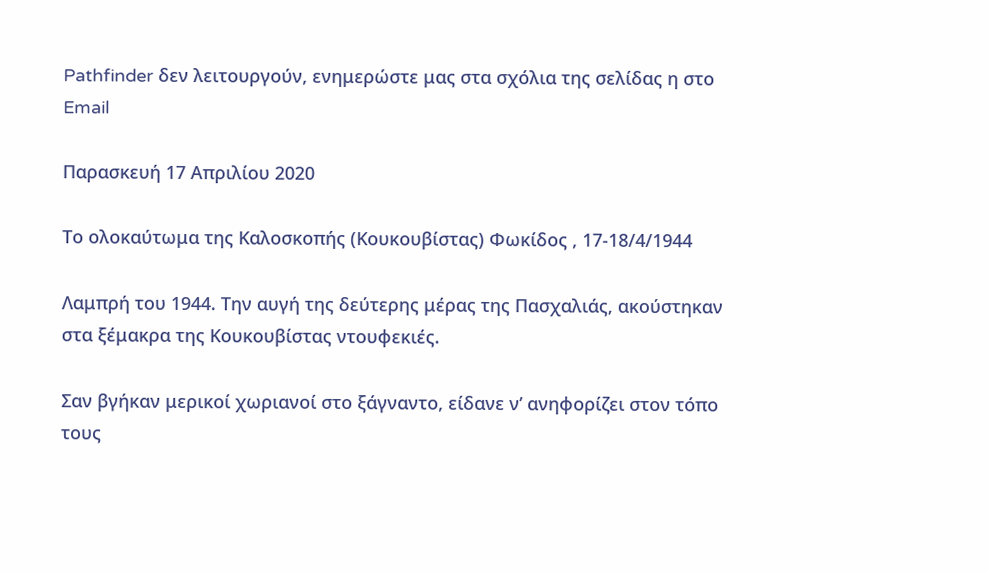Pathfinder δεν λειτουργούν, ενημερώστε μας στα σχόλια της σελίδας η στο Email

Παρασκευή 17 Απριλίου 2020

Το ολοκαύτωμα της Καλοσκοπής (Κουκουβίστας) Φωκίδος , 17-18/4/1944

Λαμπρή του 1944. Την αυγή της δεύτερης μέρας της Πασχαλιάς, ακούστηκαν στα ξέμακρα της Κουκουβίστας ντουφεκιές.

Σαν βγήκαν μερικοί χωριανοί στο ξάγναντο, είδανε ν’ ανηφορίζει στον τόπο τους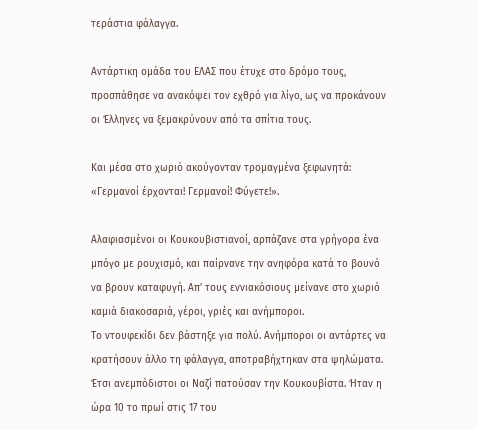τεράστια φάλαγγα.

Αντάρτικη ομάδα του ΕΛΑΣ που έτυχε στο δρόμο τους, προσπάθησε να ανακόψει τον εχθρό για λίγο, ως να προκάνουν οι Έλληνες να ξεμακρύνουν από τα σπίτια τους.

Και μέσα στο χωριό ακούγονταν τρομαγμένα ξεφωνητά: «Γερμανοί έρχονται! Γερμανοί! Φύγετε!».

Αλαφιασμένοι οι Κουκουβιστιανοί, αρπάζανε στα γρήγορα ένα μπόγο με ρουχισμό, και παίρνανε την ανηφόρα κατά το βουνό να βρουν καταφυγή. Απ’ τους εννιακόσιους μείνανε στο χωριό καμιά διακοσαριά, γέροι, γριές και ανήμποροι.
Το ντουφεκίδι δεν βάστηξε για πολύ. Ανήμποροι οι αντάρτες να κρατήσουν άλλο τη φάλαγγα, αποτραβήχτηκαν στα ψηλώματα. Έτσι ανεμπόδιστοι οι Ναζί πατούσαν την Κουκουβίστα. Ήταν η ώρα 10 το πρωί στις 17 του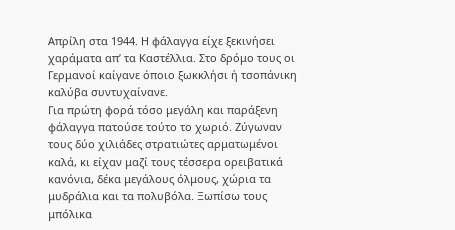Απρίλη στα 1944. Η φάλαγγα είχε ξεκινήσει χαράματα απ’ τα Καστέλλια. Στο δρόμο τους οι Γερμανοί καίγανε όποιο ξωκκλήσι ή τσοπάνικη καλύβα συντυχαίνανε.
Για πρώτη φορά τόσο μεγάλη και παράξενη φάλαγγα πατούσε τούτο το χωριό. Ζύγωναν τους δύο χιλιάδες στρατιώτες αρματωμένοι καλά, κι είχαν μαζί τους τέσσερα ορειβατικά κανόνια, δέκα μεγάλους όλμους, χώρια τα μυδράλια και τα πολυβόλα. Ξωπίσω τους μπόλικα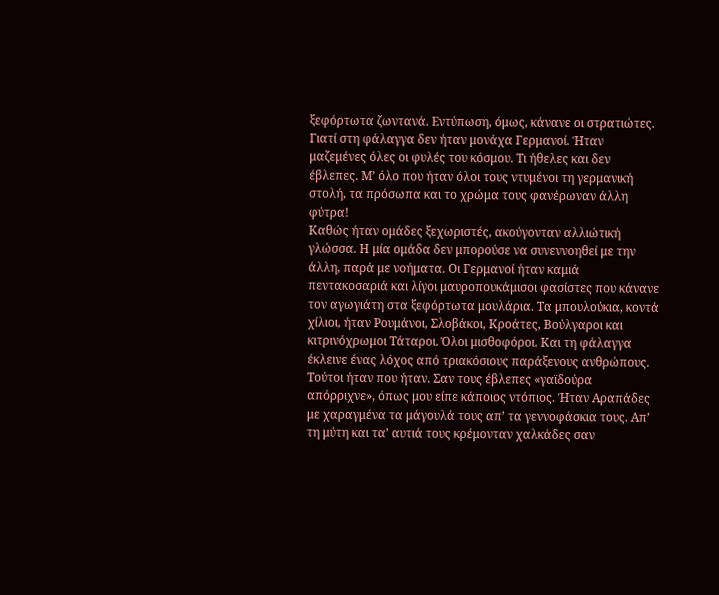ξεφόρτωτα ζωντανά. Εντύπωση, όμως, κάνανε οι στρατιώτες. Γιατί στη φάλαγγα δεν ήταν μονάχα Γερμανοί. Ήταν μαζεμένες όλες οι φυλές του κόσμου. Τι ήθελες και δεν έβλεπες. Μ’ όλο που ήταν όλοι τους ντυμένοι τη γερμανική στολή, τα πρόσωπα και το χρώμα τους φανέρωναν άλλη φύτρα!
Καθώς ήταν ομάδες ξεχωριστές, ακούγονταν αλλιώτική γλώσσα. Η μία ομάδα δεν μπορούσε να συνεννοηθεί με την άλλη, παρά με νοήματα. Οι Γερμανοί ήταν καμιά πεντακοσαριά και λίγοι μαυροπουκάμισοι φασίστες που κάνανε τον αγωγιάτη στα ξεφόρτωτα μουλάρια. Τα μπουλούκια, κοντά χίλιοι, ήταν Ρουμάνοι, Σλοβάκοι, Κροάτες, Βούλγαροι και κιτρινόχρωμοι Τάταροι. Όλοι μισθοφόροι. Και τη φάλαγγα έκλεινε ένας λόχος από τριακόσιους παράξενους ανθρώπους. Τούτοι ήταν που ήταν. Σαν τους έβλεπες «γαϊδούρα απόρριχνε», όπως μου είπε κάποιος ντόπιος. Ήταν Αραπάδες με χαραγμένα τα μάγουλά τους απ’ τα γεννοφάσκια τους. Απ’ τη μύτη και τα’ αυτιά τους κρέμονταν χαλκάδες σαν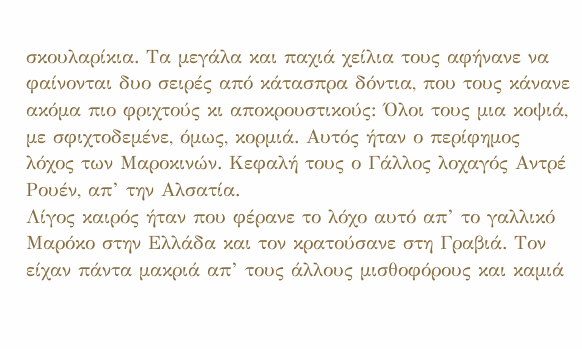σκουλαρίκια. Τα μεγάλα και παχιά χείλια τους αφήνανε να φαίνονται δυο σειρές από κάτασπρα δόντια, που τους κάνανε ακόμα πιο φριχτούς κι αποκρουστικούς: Όλοι τους μια κοψιά, με σφιχτοδεμένε, όμως, κορμιά. Αυτός ήταν ο περίφημος λόχος των Μαροκινών. Κεφαλή τους ο Γάλλος λοχαγός Αντρέ Ρουέν, απ’ την Αλσατία.
Λίγος καιρός ήταν που φέρανε το λόχο αυτό απ’ το γαλλικό Μαρόκο στην Ελλάδα και τον κρατούσανε στη Γραβιά. Τον είχαν πάντα μακριά απ’ τους άλλους μισθοφόρους και καμιά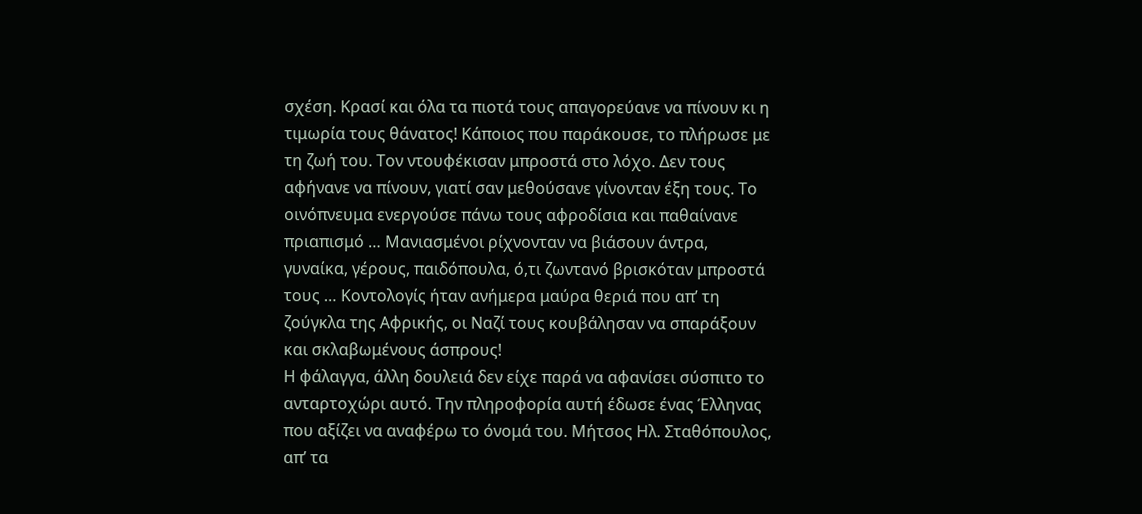σχέση. Κρασί και όλα τα πιοτά τους απαγορεύανε να πίνουν κι η τιμωρία τους θάνατος! Κάποιος που παράκουσε, το πλήρωσε με τη ζωή του. Τον ντουφέκισαν μπροστά στο λόχο. Δεν τους αφήνανε να πίνουν, γιατί σαν μεθούσανε γίνονταν έξη τους. Το οινόπνευμα ενεργούσε πάνω τους αφροδίσια και παθαίνανε πριαπισμό … Μανιασμένοι ρίχνονταν να βιάσουν άντρα, γυναίκα, γέρους, παιδόπουλα, ό,τι ζωντανό βρισκόταν μπροστά τους … Κοντολογίς ήταν ανήμερα μαύρα θεριά που απ’ τη ζούγκλα της Αφρικής, οι Ναζί τους κουβάλησαν να σπαράξουν και σκλαβωμένους άσπρους!
Η φάλαγγα, άλλη δουλειά δεν είχε παρά να αφανίσει σύσπιτο το ανταρτοχώρι αυτό. Την πληροφορία αυτή έδωσε ένας Έλληνας που αξίζει να αναφέρω το όνομά του. Μήτσος Ηλ. Σταθόπουλος, απ’ τα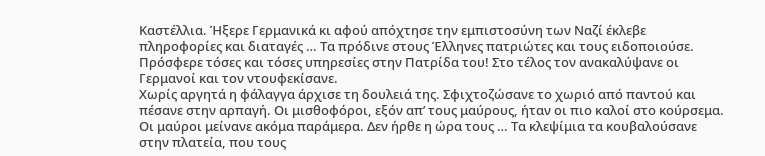Καστέλλια. Ήξερε Γερμανικά κι αφού απόχτησε την εμπιστοσύνη των Ναζί έκλεβε πληροφορίες και διαταγές … Τα πρόδινε στους Έλληνες πατριώτες και τους ειδοποιούσε. Πρόσφερε τόσες και τόσες υπηρεσίες στην Πατρίδα του! Στο τέλος τον ανακαλύψανε οι Γερμανοί και τον ντουφεκίσανε.
Χωρίς αργητά η φάλαγγα άρχισε τη δουλειά της. Σφιχτοζώσανε το χωριό από παντού και πέσανε στην αρπαγή. Οι μισθοφόροι, εξόν απ’ τους μαύρους, ήταν οι πιο καλοί στο κούρσεμα. Οι μαύροι μείνανε ακόμα παράμερα. Δεν ήρθε η ώρα τους … Τα κλεψίμια τα κουβαλούσανε στην πλατεία, που τους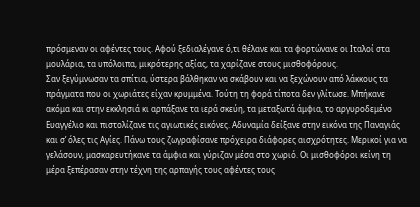πρόσμεναν οι αφέντες τους. Αφού ξεδιαλέγανε ό,τι θέλανε και τα φορτώνανε οι Ιταλοί στα μουλάρια, τα υπόλοιπα, μικρότερης αξίας, τα χαρίζανε στους μισθοφόρους.
Σαν ξεγύμνωσαν τα σπίτια, ύστερα βάλθηκαν να σκάβουν και να ξεχώνουν από λάκκους τα πράγματα που οι χωριάτες είχαν κρυμμένα. Τούτη τη φορά τίποτα δεν γλίτωσε. Μπήκανε ακόμα και στην εκκλησιά κι αρπάξανε τα ιερά σκεύη, τα μεταξωτά άμφια, το αργυροδεμένο Ευαγγέλιο και πιστολίζανε τις αγιωτικές εικόνες. Αδυναμία δείξανε στην εικόνα της Παναγιάς και σ’ όλες τις Αγίες. Πάνω τους ζωγραφίσανε πρόχειρα διάφορες αισχρότητες. Μερικοί για να γελάσουν, μασκαρευτήκανε τα άμφια και γύριζαν μέσα στο χωριό. Οι μισθοφόροι κείνη τη μέρα ξεπέρασαν στην τέχνη της αρπαγής τους αφέντες τους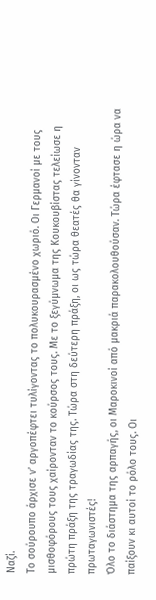Ναζί.
Το σούρουπο άρχισε ν’ αργοπέφτει τυλίγοντας το πολυκουρασμένο χωριό. Οι Γερμανοί με τους μισθοφόρους τους χαίρονταν το κούρσος τους. Με το ξεγύμνωμα της Κουκουβίστας τελείωσε η πρώτη πράξη της τραγωδίας της. Τώρα στη δεύτερη πράξη, οι ως τώρα θεατές θα γίνονταν πρωταγωνιστές!
Όλο το διάστημα της αρπαγής, οι Μαροκινοί από μακριά παρακολουθούσαν. Τώρα έφτασε η ώρα να παίξουν κι αυτοί το ρόλο τους. Οι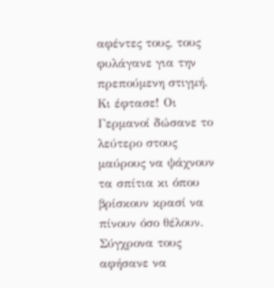αφέντες τους, τους φυλάγανε για την πρεπούμενη στιγμή. Κι έφτασε! Οι Γερμανοί δώσανε το λεύτερο στους μαύρους να ψάχνουν τα σπίτια κι όπου βρίσκουν κρασί να πίνουν όσο θέλουν. Σύγχρονα τους αφήσανε να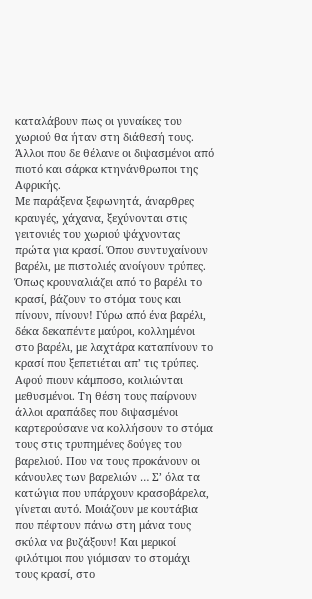καταλάβουν πως οι γυναίκες του χωριού θα ήταν στη διάθεσή τους. Άλλοι που δε θέλανε οι διψασμένοι από πιοτό και σάρκα κτηνάνθρωποι της Αφρικής.
Με παράξενα ξεφωνητά, άναρθρες κραυγές, χάχανα, ξεχύνονται στις γειτονιές του χωριού ψάχνοντας πρώτα για κρασί. Όπου συντυχαίνουν βαρέλι, με πιστολιές ανοίγουν τρύπες. Όπως κρουναλιάζει από το βαρέλι το κρασί, βάζουν το στόμα τους και πίνουν, πίνουν! Γύρω από ένα βαρέλι, δέκα δεκαπέντε μαύροι, κολλημένοι στο βαρέλι, με λαχτάρα καταπίνουν το κρασί που ξεπετιέται απ’ τις τρύπες. Αφού πιουν κάμποσο, κοιλιώνται μεθυσμένοι. Τη θέση τους παίρνουν άλλοι αραπάδες που διψασμένοι καρτερούσανε να κολλήσουν το στόμα τους στις τρυπημένες δούγες του βαρελιού. Που να τους προκάνουν οι κάνουλες των βαρελιών … Σ’ όλα τα κατώγια που υπάρχουν κρασοβάρελα, γίνεται αυτό. Μοιάζουν με κουτάβια που πέφτουν πάνω στη μάνα τους σκύλα να βυζάξουν! Και μερικοί φιλότιμοι που γιόμισαν το στομάχι τους κρασί, στο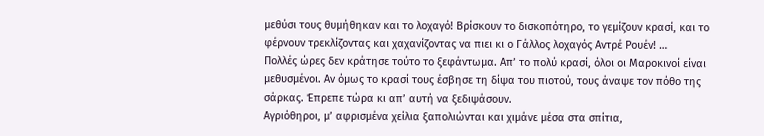μεθύσι τους θυμήθηκαν και το λοχαγό! Βρίσκουν το δισκοπότηρο, το γεμίζουν κρασί, και το φέρνουν τρεκλίζοντας και χαχανίζοντας να πιει κι ο Γάλλος λοχαγός Αντρέ Ρουέν! …
Πολλές ώρες δεν κράτησε τούτο το ξεφάντωμα. Απ’ το πολύ κρασί, όλοι οι Μαροκινοί είναι μεθυσμένοι. Αν όμως το κρασί τους έσβησε τη δίψα του πιοτού, τους άναψε τον πόθο της σάρκας. Έπρεπε τώρα κι απ’ αυτή να ξεδιψάσουν.
Αγριόθηροι, μ’ αφρισμένα χείλια ξαπολιώνται και χιμάνε μέσα στα σπίτια,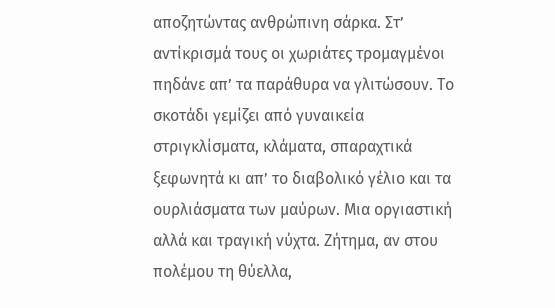αποζητώντας ανθρώπινη σάρκα. Στ’ αντίκρισμά τους οι χωριάτες τρομαγμένοι πηδάνε απ’ τα παράθυρα να γλιτώσουν. Το σκοτάδι γεμίζει από γυναικεία στριγκλίσματα, κλάματα, σπαραχτικά ξεφωνητά κι απ’ το διαβολικό γέλιο και τα ουρλιάσματα των μαύρων. Μια οργιαστική αλλά και τραγική νύχτα. Ζήτημα, αν στου πολέμου τη θύελλα,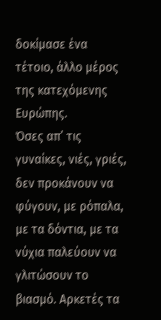δοκίμασε ένα τέτοιο, άλλο μέρος της κατεχόμενης Ευρώπης.
Όσες απ’ τις γυναίκες, νιές, γριές, δεν προκάνουν να φύγουν, με ρόπαλα, με τα δόντια, με τα νύχια παλεύουν να γλιτώσουν το βιασμό. Αρκετές τα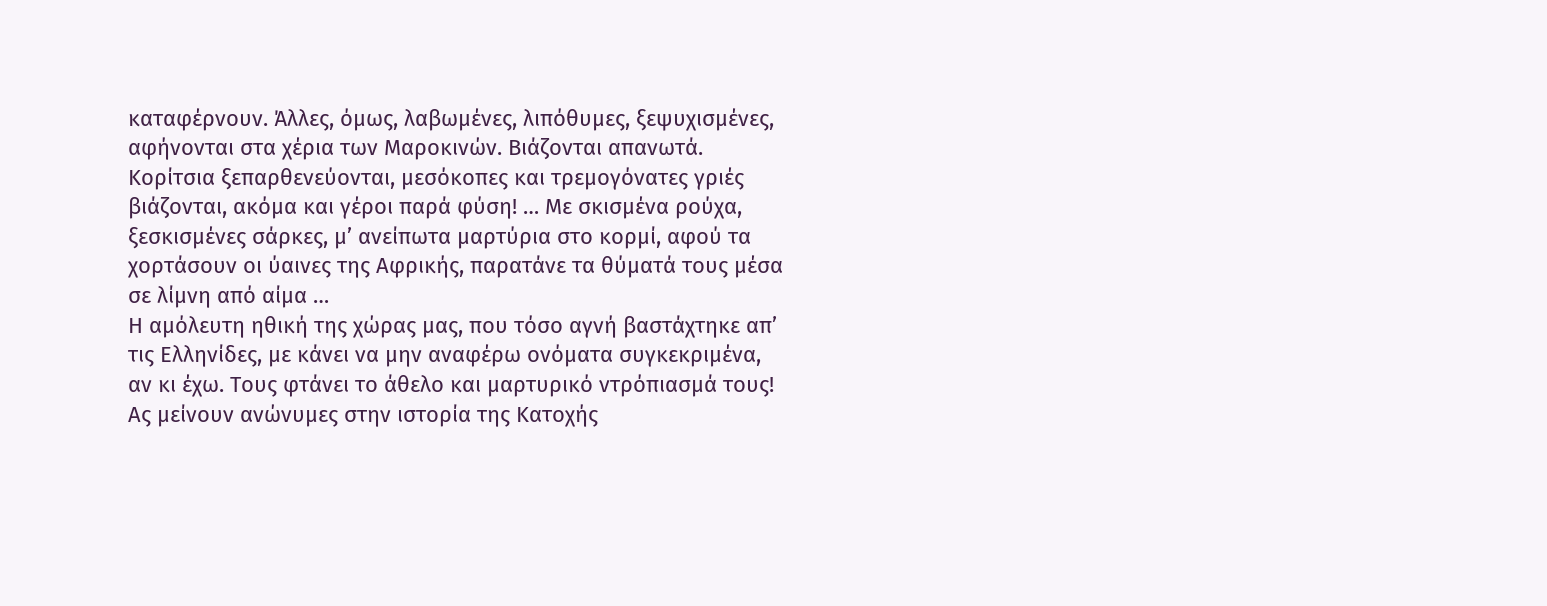καταφέρνουν. Άλλες, όμως, λαβωμένες, λιπόθυμες, ξεψυχισμένες, αφήνονται στα χέρια των Μαροκινών. Βιάζονται απανωτά. Κορίτσια ξεπαρθενεύονται, μεσόκοπες και τρεμογόνατες γριές βιάζονται, ακόμα και γέροι παρά φύση! … Με σκισμένα ρούχα, ξεσκισμένες σάρκες, μ’ ανείπωτα μαρτύρια στο κορμί, αφού τα χορτάσουν οι ύαινες της Αφρικής, παρατάνε τα θύματά τους μέσα σε λίμνη από αίμα …
Η αμόλευτη ηθική της χώρας μας, που τόσο αγνή βαστάχτηκε απ’ τις Ελληνίδες, με κάνει να μην αναφέρω ονόματα συγκεκριμένα, αν κι έχω. Τους φτάνει το άθελο και μαρτυρικό ντρόπιασμά τους! Ας μείνουν ανώνυμες στην ιστορία της Κατοχής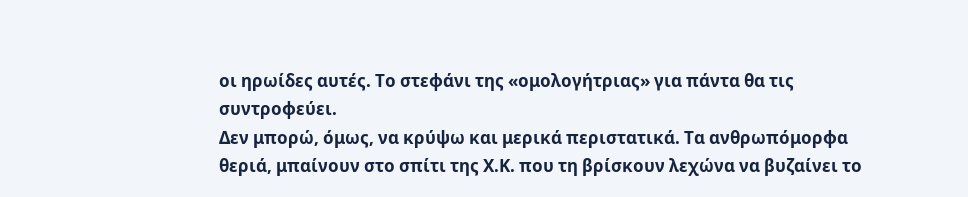οι ηρωίδες αυτές. Το στεφάνι της «ομολογήτριας» για πάντα θα τις συντροφεύει.
Δεν μπορώ, όμως, να κρύψω και μερικά περιστατικά. Τα ανθρωπόμορφα θεριά, μπαίνουν στο σπίτι της Χ.Κ. που τη βρίσκουν λεχώνα να βυζαίνει το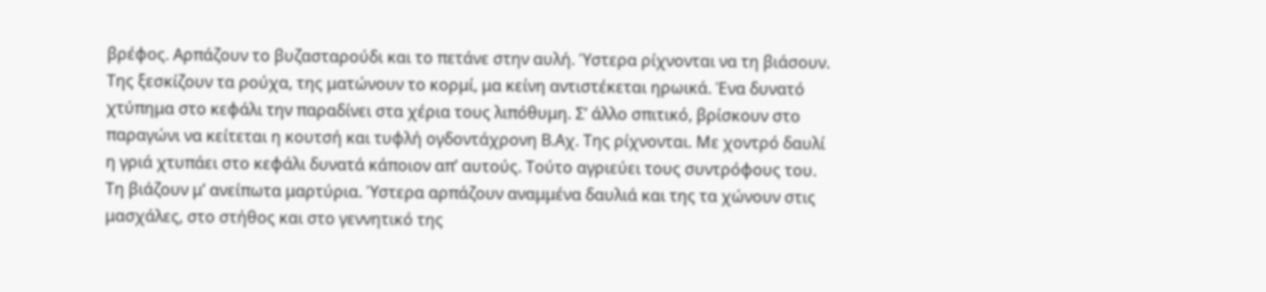βρέφος. Αρπάζουν το βυζασταρούδι και το πετάνε στην αυλή. Ύστερα ρίχνονται να τη βιάσουν. Της ξεσκίζουν τα ρούχα, της ματώνουν το κορμί, μα κείνη αντιστέκεται ηρωικά. Ένα δυνατό χτύπημα στο κεφάλι την παραδίνει στα χέρια τους λιπόθυμη. Σ’ άλλο σπιτικό, βρίσκουν στο παραγώνι να κείτεται η κουτσή και τυφλή ογδοντάχρονη Β.Αχ. Της ρίχνονται. Με χοντρό δαυλί η γριά χτυπάει στο κεφάλι δυνατά κάποιον απ’ αυτούς. Τούτο αγριεύει τους συντρόφους του. Τη βιάζουν μ’ ανείπωτα μαρτύρια. Ύστερα αρπάζουν αναμμένα δαυλιά και της τα χώνουν στις μασχάλες, στο στήθος και στο γεννητικό της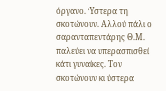όργανο. Ύστερα τη σκοτώνουν. Αλλού πάλι ο σαρανταπεντάρης Θ.Μ. παλεύει να υπερασπισθεί κάτι γυναίκες. Τον σκοτώνουν κι ύστερα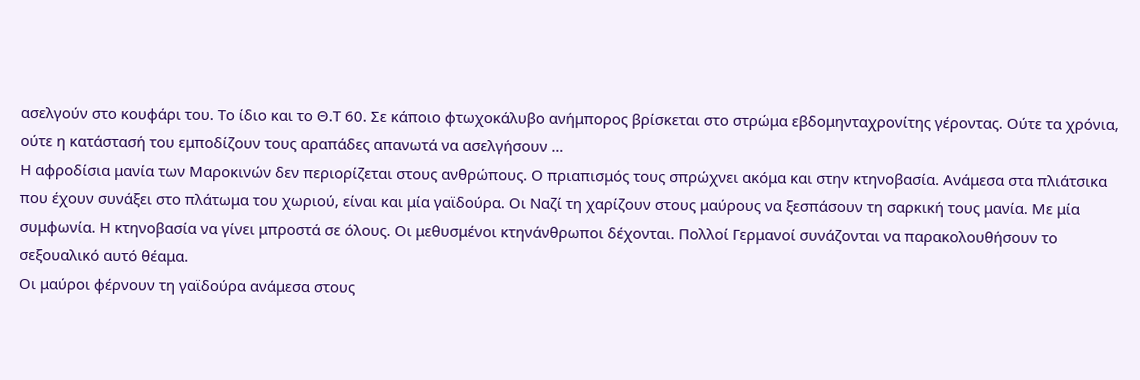ασελγούν στο κουφάρι του. Το ίδιο και το Θ.Τ 60. Σε κάποιο φτωχοκάλυβο ανήμπορος βρίσκεται στο στρώμα εβδομηνταχρονίτης γέροντας. Ούτε τα χρόνια, ούτε η κατάστασή του εμποδίζουν τους αραπάδες απανωτά να ασελγήσουν …
Η αφροδίσια μανία των Μαροκινών δεν περιορίζεται στους ανθρώπους. Ο πριαπισμός τους σπρώχνει ακόμα και στην κτηνοβασία. Ανάμεσα στα πλιάτσικα που έχουν συνάξει στο πλάτωμα του χωριού, είναι και μία γαϊδούρα. Οι Ναζί τη χαρίζουν στους μαύρους να ξεσπάσουν τη σαρκική τους μανία. Με μία συμφωνία. Η κτηνοβασία να γίνει μπροστά σε όλους. Οι μεθυσμένοι κτηνάνθρωποι δέχονται. Πολλοί Γερμανοί συνάζονται να παρακολουθήσουν το σεξουαλικό αυτό θέαμα.
Οι μαύροι φέρνουν τη γαϊδούρα ανάμεσα στους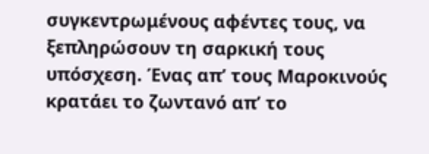συγκεντρωμένους αφέντες τους, να ξεπληρώσουν τη σαρκική τους υπόσχεση. Ένας απ’ τους Μαροκινούς κρατάει το ζωντανό απ’ το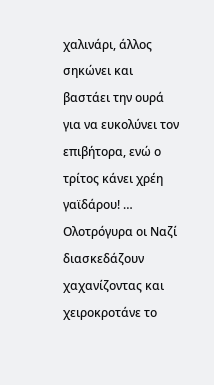χαλινάρι, άλλος σηκώνει και βαστάει την ουρά για να ευκολύνει τον επιβήτορα, ενώ ο τρίτος κάνει χρέη γαϊδάρου! … Ολοτρόγυρα οι Ναζί διασκεδάζουν χαχανίζοντας και χειροκροτάνε το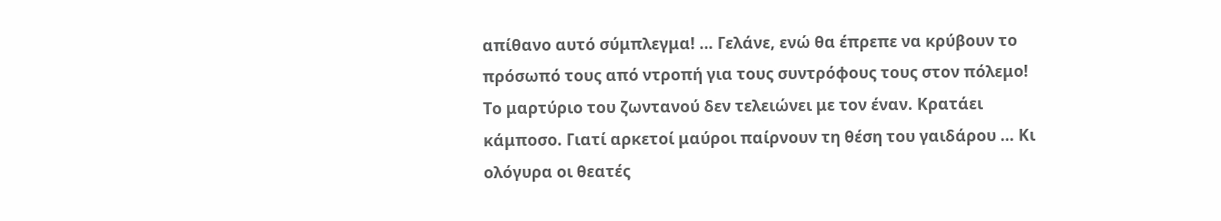απίθανο αυτό σύμπλεγμα! … Γελάνε, ενώ θα έπρεπε να κρύβουν το πρόσωπό τους από ντροπή για τους συντρόφους τους στον πόλεμο! Το μαρτύριο του ζωντανού δεν τελειώνει με τον έναν. Κρατάει κάμποσο. Γιατί αρκετοί μαύροι παίρνουν τη θέση του γαιδάρου … Κι ολόγυρα οι θεατές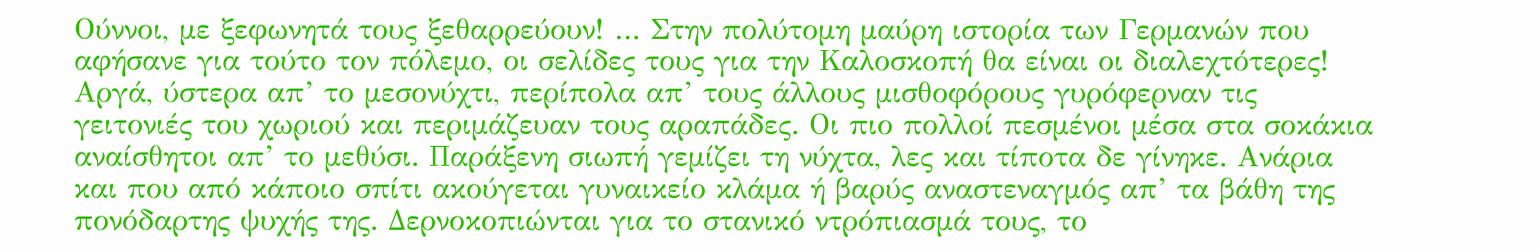Ούννοι, με ξεφωνητά τους ξεθαρρεύουν! … Στην πολύτομη μαύρη ιστορία των Γερμανών που αφήσανε για τούτο τον πόλεμο, οι σελίδες τους για την Καλοσκοπή θα είναι οι διαλεχτότερες!
Αργά, ύστερα απ’ το μεσονύχτι, περίπολα απ’ τους άλλους μισθοφόρους γυρόφερναν τις γειτονιές του χωριού και περιμάζευαν τους αραπάδες. Οι πιο πολλοί πεσμένοι μέσα στα σοκάκια αναίσθητοι απ’ το μεθύσι. Παράξενη σιωπή γεμίζει τη νύχτα, λες και τίποτα δε γίνηκε. Ανάρια και που από κάποιο σπίτι ακούγεται γυναικείο κλάμα ή βαρύς αναστεναγμός απ’ τα βάθη της πονόδαρτης ψυχής της. Δερνοκοπιώνται για το στανικό ντρόπιασμά τους, το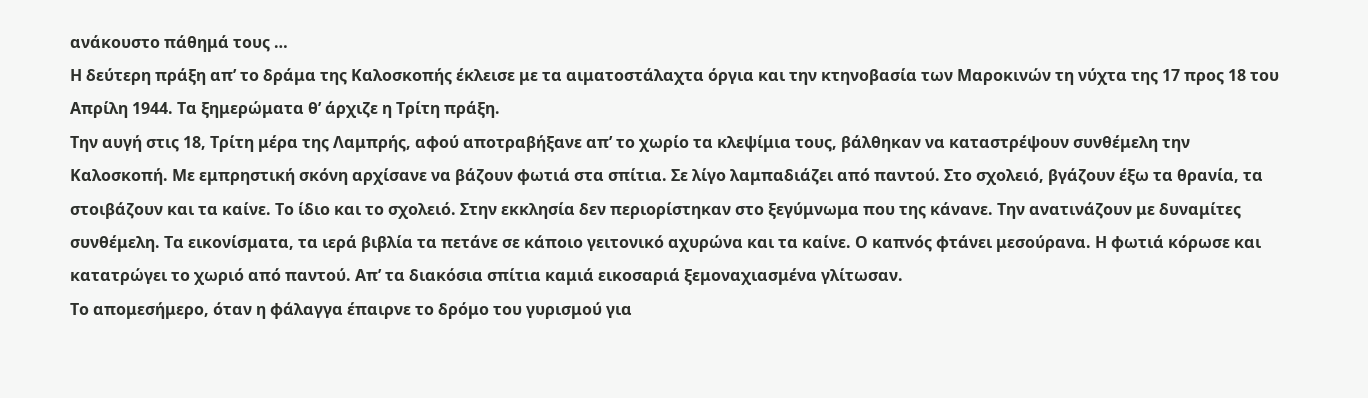ανάκουστο πάθημά τους …
Η δεύτερη πράξη απ’ το δράμα της Καλοσκοπής έκλεισε με τα αιματοστάλαχτα όργια και την κτηνοβασία των Μαροκινών τη νύχτα της 17 προς 18 του Απρίλη 1944. Τα ξημερώματα θ’ άρχιζε η Τρίτη πράξη.
Την αυγή στις 18, Τρίτη μέρα της Λαμπρής, αφού αποτραβήξανε απ’ το χωρίο τα κλεψίμια τους, βάλθηκαν να καταστρέψουν συνθέμελη την Καλοσκοπή. Με εμπρηστική σκόνη αρχίσανε να βάζουν φωτιά στα σπίτια. Σε λίγο λαμπαδιάζει από παντού. Στο σχολειό, βγάζουν έξω τα θρανία, τα στοιβάζουν και τα καίνε. Το ίδιο και το σχολειό. Στην εκκλησία δεν περιορίστηκαν στο ξεγύμνωμα που της κάνανε. Την ανατινάζουν με δυναμίτες συνθέμελη. Τα εικονίσματα, τα ιερά βιβλία τα πετάνε σε κάποιο γειτονικό αχυρώνα και τα καίνε. Ο καπνός φτάνει μεσούρανα. Η φωτιά κόρωσε και κατατρώγει το χωριό από παντού. Απ’ τα διακόσια σπίτια καμιά εικοσαριά ξεμοναχιασμένα γλίτωσαν.
Το απομεσήμερο, όταν η φάλαγγα έπαιρνε το δρόμο του γυρισμού για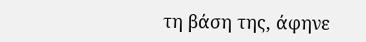τη βάση της, άφηνε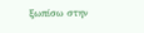ξωπίσω στην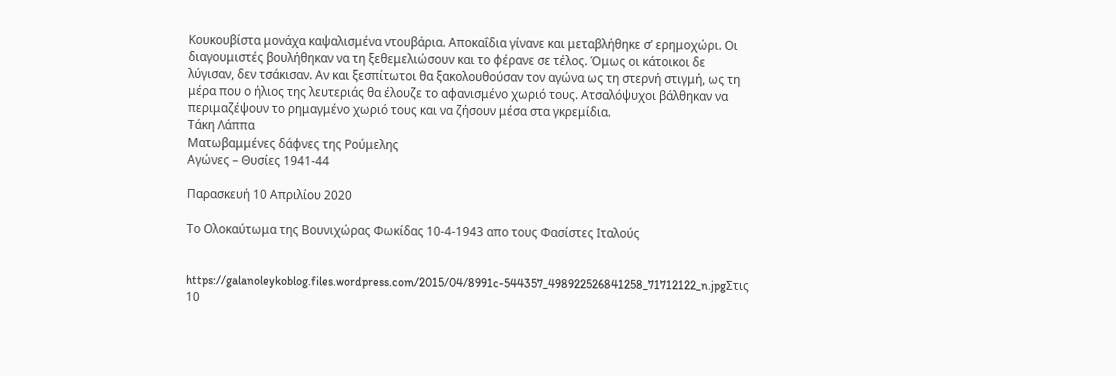Κουκουβίστα μονάχα καψαλισμένα ντουβάρια. Αποκαΐδια γίνανε και μεταβλήθηκε σ’ ερημοχώρι. Οι διαγουμιστές βουλήθηκαν να τη ξεθεμελιώσουν και το φέρανε σε τέλος. Όμως οι κάτοικοι δε λύγισαν, δεν τσάκισαν. Αν και ξεσπίτωτοι θα ξακολουθούσαν τον αγώνα ως τη στερνή στιγμή, ως τη μέρα που ο ήλιος της λευτεριάς θα έλουζε το αφανισμένο χωριό τους. Ατσαλόψυχοι βάλθηκαν να περιμαζέψουν το ρημαγμένο χωριό τους και να ζήσουν μέσα στα γκρεμίδια.
Τάκη Λάππα
Ματωβαμμένες δάφνες της Ρούμελης
Αγώνες – Θυσίες 1941-44

Παρασκευή 10 Απριλίου 2020

Το Ολοκαύτωμα της Βουνιχώρας Φωκίδας 10-4-1943 απο τους Φασίστες Ιταλούς


https://galanoleykoblog.files.wordpress.com/2015/04/8991c-544357_498922526841258_71712122_n.jpgΣτις 10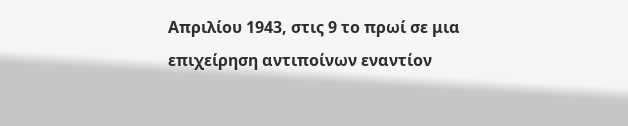Απριλίου 1943, στις 9 το πρωί σε μια επιχείρηση αντιποίνων εναντίον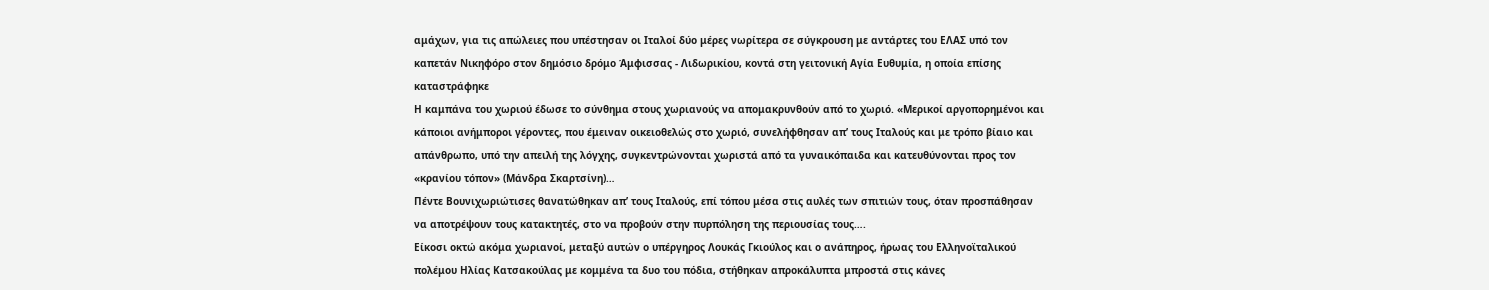αμάχων, για τις απώλειες που υπέστησαν οι Ιταλοί δύο μέρες νωρίτερα σε σύγκρουση με αντάρτες του ΕΛΑΣ υπό τον καπετάν Νικηφόρο στον δημόσιο δρόμο Άμφισσας - Λιδωρικίου, κοντά στη γειτονική Αγία Ευθυμία, η οποία επίσης καταστράφηκε
Η καμπάνα του χωριού έδωσε το σύνθημα στους χωριανούς να απομακρυνθούν από το χωριό. «Μερικοί αργοπορημένοι και κάποιοι ανήμποροι γέροντες, που έμειναν οικειοθελώς στο χωριό, συνελήφθησαν απ’ τους Ιταλούς και με τρόπο βίαιο και απάνθρωπο, υπό την απειλή της λόγχης, συγκεντρώνονται χωριστά από τα γυναικόπαιδα και κατευθύνονται προς τον  «κρανίου τόπον» (Μάνδρα Σκαρτσίνη)…
Πέντε Βουνιχωριώτισες θανατώθηκαν απ’ τους Ιταλούς, επί τόπου μέσα στις αυλές των σπιτιών τους, όταν προσπάθησαν να αποτρέψουν τους κατακτητές, στο να προβούν στην πυρπόληση της περιουσίας τους….
Είκοσι οκτώ ακόμα χωριανοί, μεταξύ αυτών ο υπέργηρος Λουκάς Γκιούλος και ο ανάπηρος, ήρωας του Ελληνοϊταλικού πολέμου Ηλίας Κατσακούλας με κομμένα τα δυο του πόδια, στήθηκαν απροκάλυπτα μπροστά στις κάνες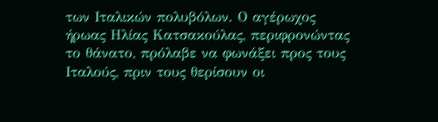των Ιταλικών πολυβόλων. Ο αγέρωχος ήρωας Ηλίας Κατσακούλας, περιφρονώντας το θάνατο, πρόλαβε να φωνάξει προς τους Ιταλούς, πριν τους θερίσουν οι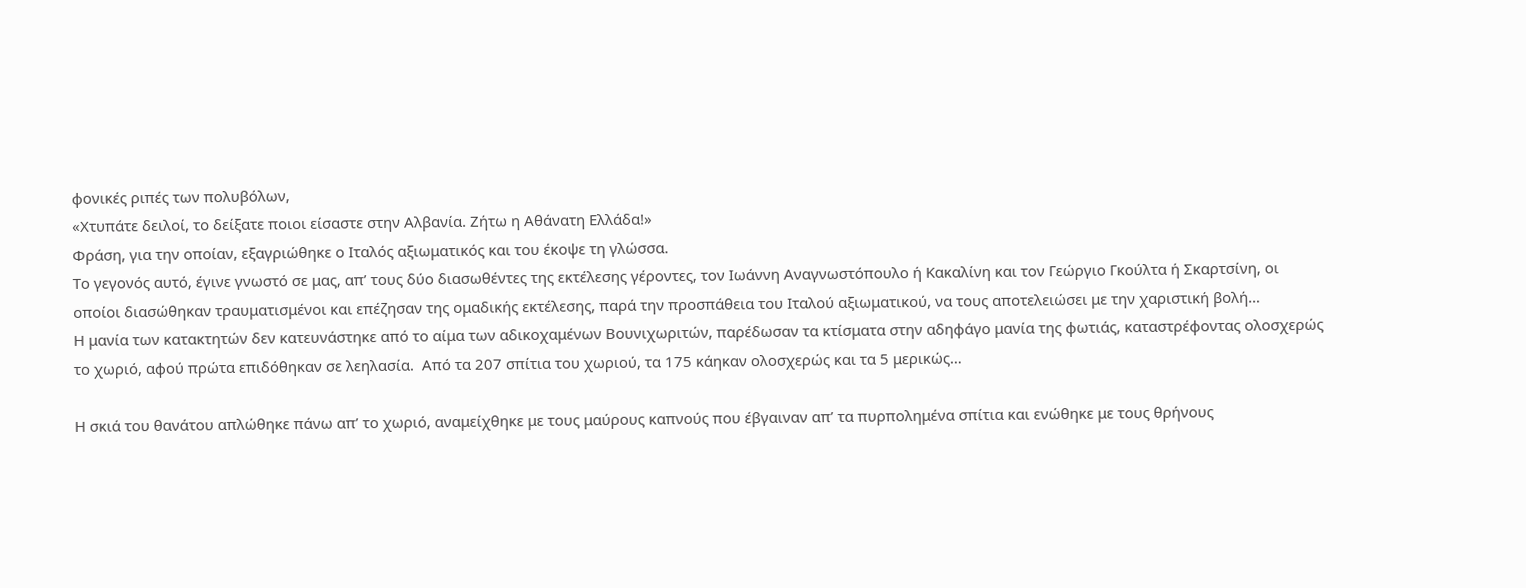φονικές ριπές των πολυβόλων,
«Χτυπάτε δειλοί, το δείξατε ποιοι είσαστε στην Αλβανία. Ζήτω η Αθάνατη Ελλάδα!»
Φράση, για την οποίαν, εξαγριώθηκε ο Ιταλός αξιωματικός και του έκοψε τη γλώσσα.
Το γεγονός αυτό, έγινε γνωστό σε μας, απ’ τους δύο διασωθέντες της εκτέλεσης γέροντες, τον Ιωάννη Αναγνωστόπουλο ή Κακαλίνη και τον Γεώργιο Γκούλτα ή Σκαρτσίνη, οι οποίοι διασώθηκαν τραυματισμένοι και επέζησαν της ομαδικής εκτέλεσης, παρά την προσπάθεια του Ιταλού αξιωματικού, να τους αποτελειώσει με την χαριστική βολή…
Η μανία των κατακτητών δεν κατευνάστηκε από το αίμα των αδικοχαμένων Βουνιχωριτών, παρέδωσαν τα κτίσματα στην αδηφάγο μανία της φωτιάς, καταστρέφοντας ολοσχερώς το χωριό, αφού πρώτα επιδόθηκαν σε λεηλασία.  Από τα 207 σπίτια του χωριού, τα 175 κάηκαν ολοσχερώς και τα 5 μερικώς…

Η σκιά του θανάτου απλώθηκε πάνω απ’ το χωριό, αναμείχθηκε με τους μαύρους καπνούς που έβγαιναν απ’ τα πυρπολημένα σπίτια και ενώθηκε με τους θρήνους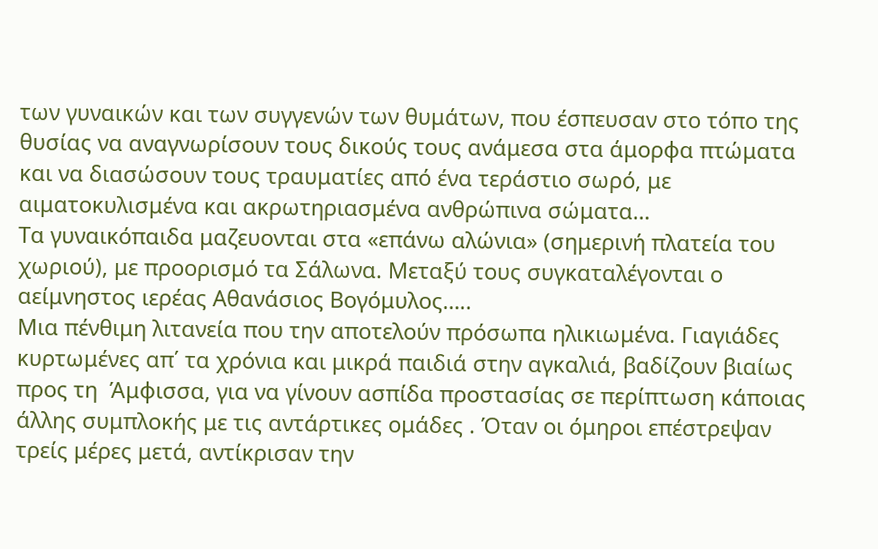των γυναικών και των συγγενών των θυμάτων, που έσπευσαν στο τόπο της θυσίας να αναγνωρίσουν τους δικούς τους ανάμεσα στα άμορφα πτώματα και να διασώσουν τους τραυματίες από ένα τεράστιο σωρό, με αιματοκυλισμένα και ακρωτηριασμένα ανθρώπινα σώματα…
Τα γυναικόπαιδα μαζευονται στα «επάνω αλώνια» (σημερινή πλατεία του χωριού), με προορισμό τα Σάλωνα. Μεταξύ τους συγκαταλέγονται ο αείμνηστος ιερέας Αθανάσιος Βογόμυλος…..
Μια πένθιμη λιτανεία που την αποτελούν πρόσωπα ηλικιωμένα. Γιαγιάδες κυρτωμένες απ΄ τα χρόνια και μικρά παιδιά στην αγκαλιά, βαδίζουν βιαίως προς τη  Άμφισσα, για να γίνουν ασπίδα προστασίας σε περίπτωση κάποιας άλλης συμπλοκής με τις αντάρτικες ομάδες . Όταν οι όμηροι επέστρεψαν τρείς μέρες μετά, αντίκρισαν την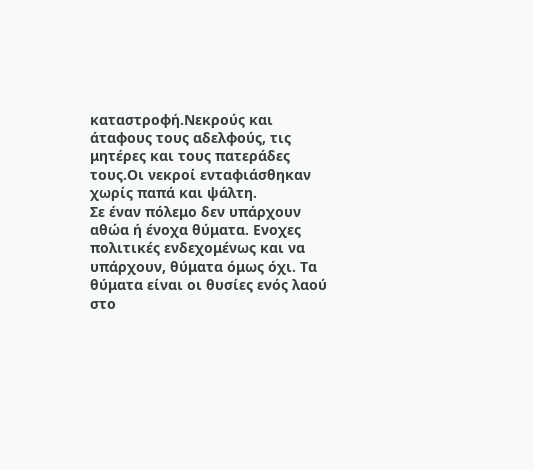καταστροφή.Νεκρούς και άταφους τους αδελφούς, τις μητέρες και τους πατεράδες τους.Οι νεκροί ενταφιάσθηκαν χωρίς παπά και ψάλτη.
Σε έναν πόλεμο δεν υπάρχουν αθώα ή ένοχα θύματα. Ενοχες πολιτικές ενδεχομένως και να υπάρχουν, θύματα όμως όχι. Τα θύματα είναι οι θυσίες ενός λαού στο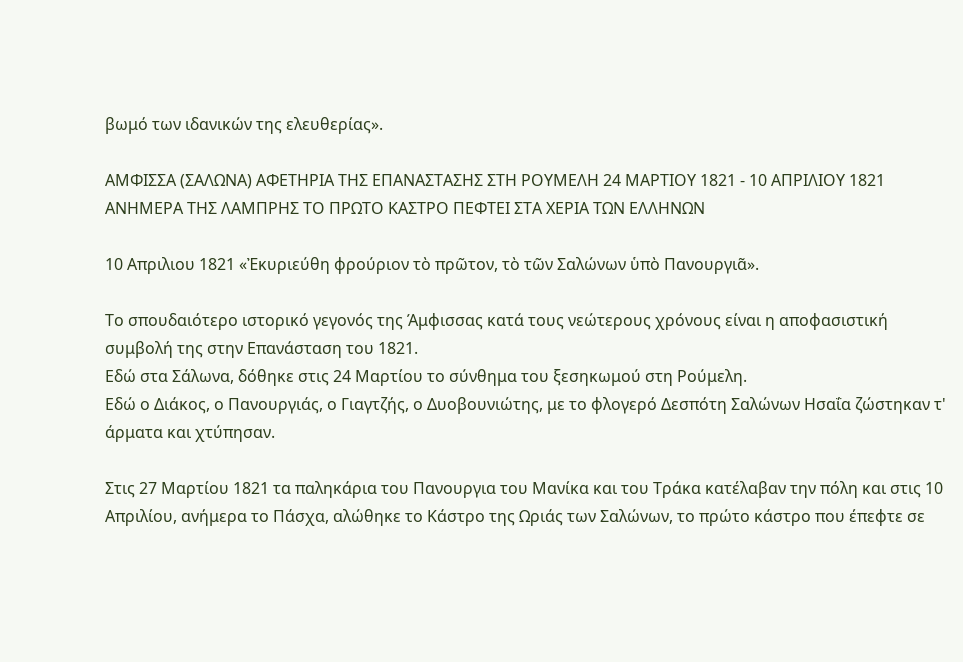βωμό των ιδανικών της ελευθερίας».

ΑΜΦΙΣΣΑ (ΣΑΛΩΝΑ) ΑΦΕΤΗΡΙΑ ΤΗΣ ΕΠΑΝΑΣΤΑΣΗΣ ΣΤΗ ΡΟΥΜΕΛΗ 24 ΜΑΡΤΙΟΥ 1821 - 10 ΑΠΡΙΛΙΟΥ 1821 ΑΝΗΜΕΡΑ ΤΗΣ ΛΑΜΠΡΗΣ ΤΟ ΠΡΩΤΟ ΚΑΣΤΡΟ ΠΕΦΤΕΙ ΣΤΑ ΧΕΡΙΑ ΤΩΝ ΕΛΛΗΝΩΝ

10 Απριλιου 1821 «Ἐκυριεύθη φρούριον τὸ πρῶτον, τὸ τῶν Σαλώνων ὑπὸ Πανουργιᾶ».

Το σπουδαιότερο ιστορικό γεγονός της Άμφισσας κατά τους νεώτερους χρόνους είναι η αποφασιστική συμβολή της στην Επανάσταση του 1821.
Εδώ στα Σάλωνα, δόθηκε στις 24 Μαρτίου το σύνθημα του ξεσηκωμού στη Ρούμελη.
Εδώ ο Διάκος, ο Πανουργιάς, ο Γιαγτζής, ο Δυοβουνιώτης, με το φλογερό Δεσπότη Σαλώνων Ησαΐα ζώστηκαν τ' άρματα και χτύπησαν.

Στις 27 Μαρτίου 1821 τα παληκάρια του Πανουργια του Μανίκα και του Τράκα κατέλαβαν την πόλη και στις 10 Απριλίου, ανήμερα το Πάσχα, αλώθηκε το Κάστρο της Ωριάς των Σαλώνων, το πρώτο κάστρο που έπεφτε σε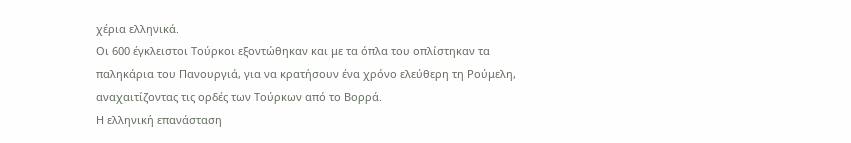χέρια ελληνικά.
Οι 600 έγκλειστοι Τούρκοι εξοντώθηκαν και με τα όπλα του οπλίστηκαν τα παληκάρια του Πανουργιά, για να κρατήσουν ένα χρόνο ελεύθερη τη Ρούμελη, αναχαιτίζοντας τις ορδές των Τούρκων από το Βορρά.
Η ελληνική επανάσταση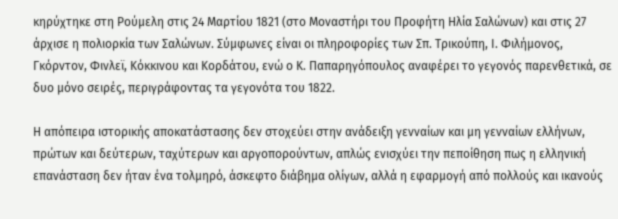κηρύχτηκε στη Ρούμελη στις 24 Μαρτίου 1821 (στο Μοναστήρι του Προφήτη Ηλία Σαλώνων) και στις 27 άρχισε η πολιορκία των Σαλώνων. Σύμφωνες είναι οι πληροφορίες των Σπ. Τρικούπη, Ι. Φιλήμονος, Γκόρντον, Φινλεϊ, Κόκκινου και Κορδάτου, ενώ ο Κ. Παπαρηγόπουλος αναφέρει το γεγονός παρενθετικά, σε δυο μόνο σειρές, περιγράφοντας τα γεγονότα του 1822.

Η απόπειρα ιστορικής αποκατάστασης δεν στοχεύει στην ανάδειξη γενναίων και μη γενναίων ελλήνων, πρώτων και δεύτερων, ταχύτερων και αργοπορούντων, απλώς ενισχύει την πεποίθηση πως η ελληνική επανάσταση δεν ήταν ένα τολμηρό, άσκεφτο διάβημα ολίγων, αλλά η εφαρμογή από πολλούς και ικανούς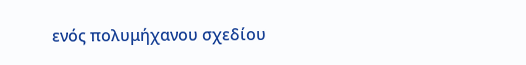ενός πολυμήχανου σχεδίου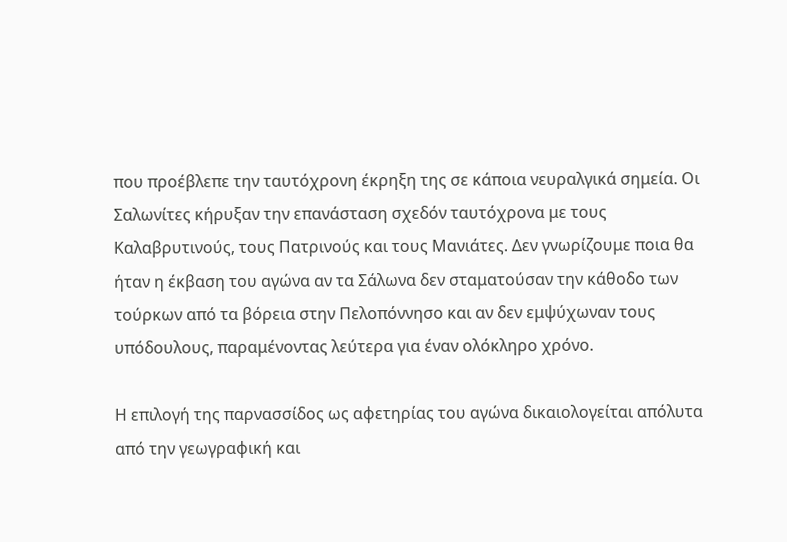που προέβλεπε την ταυτόχρονη έκρηξη της σε κάποια νευραλγικά σημεία. Οι Σαλωνίτες κήρυξαν την επανάσταση σχεδόν ταυτόχρονα με τους Καλαβρυτινούς, τους Πατρινούς και τους Μανιάτες. Δεν γνωρίζουμε ποια θα ήταν η έκβαση του αγώνα αν τα Σάλωνα δεν σταματούσαν την κάθοδο των τούρκων από τα βόρεια στην Πελοπόννησο και αν δεν εμψύχωναν τους υπόδουλους, παραμένοντας λεύτερα για έναν ολόκληρο χρόνο.

Η επιλογή της παρνασσίδος ως αφετηρίας του αγώνα δικαιολογείται απόλυτα από την γεωγραφική και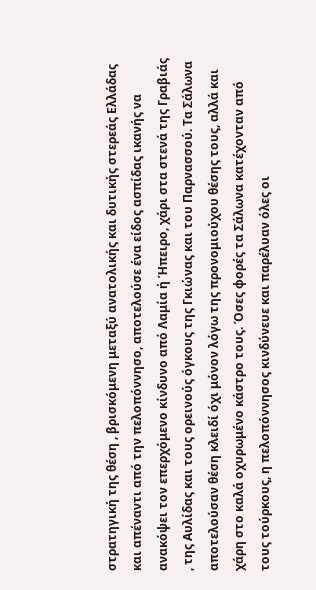στρατηγική της θέση , βρισκόμενη μεταξύ ανατολικής και δυτικής στερεάς Ελλάδας και απέναντι από την πελοπόννησο, αποτελούσε ένα είδος ασπίδας ικανής να ανακόψει τον επερχόμενο κίνδυνο από Λαμία ή Ήπειρο, χάρι στα στενά της Γραβιάς , της Αυλίδας και τους ορεινούς όγκους της Γκιώνας και του Παρνασσού. Τα Σάλωνα αποτελούσαν θέση κλειδί όχι μόνον λόγω της προνομιούχου θέσης τους, αλλά και χάρη στο καλά οχυρωμένο κάστρο τους. Όσες φορές τα Σάλωνα κατέχονταν από τους τούρκους, η πελοπόννησος κινδύνευε και παρέλυαν όλες οι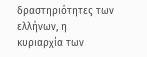δραστηριότητες των ελλήνων, η κυριαρχία των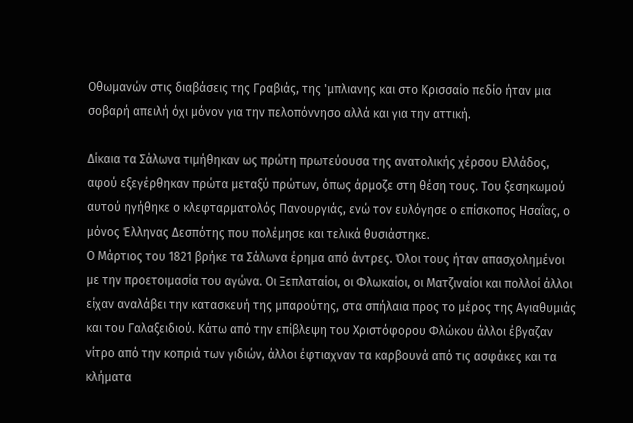Οθωμανών στις διαβάσεις της Γραβιάς, της 'μπλιανης και στο Κρισσαίο πεδίο ήταν μια σοβαρή απειλή όχι μόνον για την πελοπόννησο αλλά και για την αττική.

Δίκαια τα Σάλωνα τιμήθηκαν ως πρώτη πρωτεύουσα της ανατολικής χέρσου Ελλάδος, αφού εξεγέρθηκαν πρώτα μεταξύ πρώτων, όπως άρμοζε στη θέση τους. Του ξεσηκωμού αυτού ηγήθηκε ο κλεφταρματολός Πανουργιάς, ενώ τον ευλόγησε ο επίσκοπος Ησαΐας, ο μόνος Έλληνας Δεσπότης που πολέμησε και τελικά θυσιάστηκε.
Ο Μάρτιος του 1821 βρήκε τα Σάλωνα έρημα από άντρες. Όλοι τους ήταν απασχολημένοι με την προετοιμασία του αγώνα. Οι Ξεπλαταίοι, οι Φλωκαίοι, οι Ματζιναίοι και πολλοί άλλοι είχαν αναλάβει την κατασκευή της μπαρούτης, στα σπήλαια προς το μέρος της Αγιαθυμιάς και του Γαλαξειδιού. Κάτω από την επίβλεψη του Χριστόφορου Φλώκου άλλοι έβγαζαν νίτρο από την κοπριά των γιδιών, άλλοι έφτιαχναν τα καρβουνά από τις ασφάκες και τα κλήματα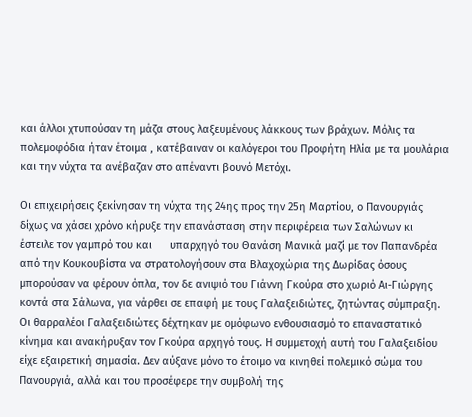και άλλοι χτυπούσαν τη μάζα στους λαξευμένους λάκκους των βράχων. Μόλις τα πολεμοφόδια ήταν έτοιμα , κατέβαιναν οι καλόγεροι του Προφήτη Ηλία με τα μουλάρια και την νύχτα τα ανέβαζαν στο απέναντι βουνό Μετόχι.

Οι επιχειρήσεις ξεκίνησαν τη νύχτα της 24ης προς την 25η Μαρτίου, ο Πανουργιάς δίχως να χάσει χρόνο κήρυξε την επανάσταση στην περιφέρεια των Σαλώνων κι έστειλε τον γαμπρό του και      υπαρχηγό του Θανάση Μανικά μαζί με τον Παπανδρέα από την Κουκουβίστα να στρατολογήσουν στα Βλαχοχώρια της Δωρίδας όσους μπορούσαν να φέρουν όπλα, τον δε ανιψιό του Γιάννη Γκούρα στο χωριό Αι-Γιώργης κοντά στα Σάλωνα, για νάρθει σε επαφή με τους Γαλαξειδιώτες, ζητώντας σύμπραξη. Οι θαρραλέοι Γαλαξειδιώτες δέχτηκαν με ομόφωνο ενθουσιασμό το επαναστατικό κίνημα και ανακήρυξαν τον Γκούρα αρχηγό τους. Η συμμετοχή αυτή του Γαλαξειδίου είχε εξαιρετική σημασία. Δεν αύξανε μόνο το έτοιμο να κινηθεί πολεμικό σώμα του Πανουργιά, αλλά και του προσέφερε την συμβολή της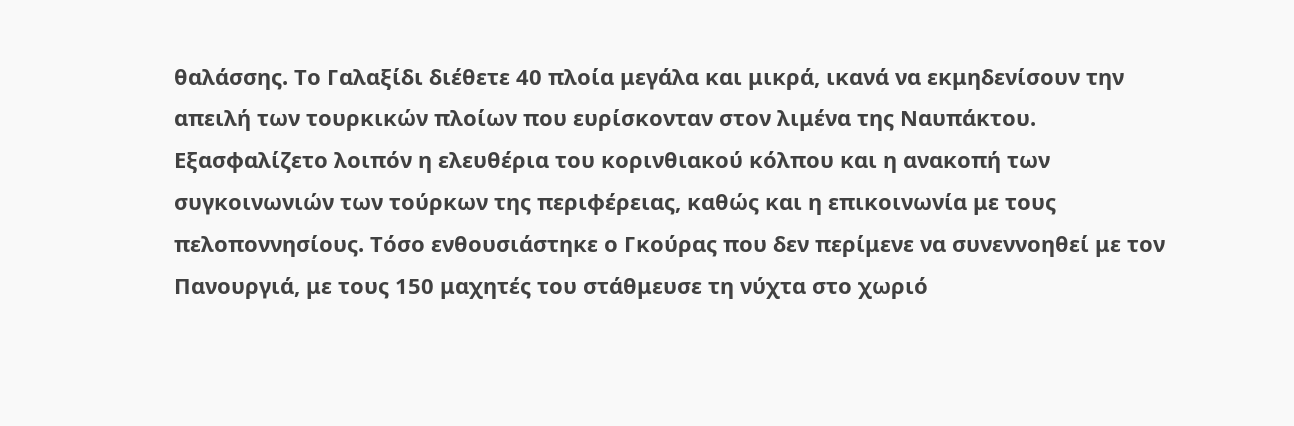θαλάσσης. Το Γαλαξίδι διέθετε 40 πλοία μεγάλα και μικρά, ικανά να εκμηδενίσουν την απειλή των τουρκικών πλοίων που ευρίσκονταν στον λιμένα της Ναυπάκτου. Εξασφαλίζετο λοιπόν η ελευθέρια του κορινθιακού κόλπου και η ανακοπή των συγκοινωνιών των τούρκων της περιφέρειας, καθώς και η επικοινωνία με τους πελοποννησίους. Τόσο ενθουσιάστηκε ο Γκούρας που δεν περίμενε να συνεννοηθεί με τον Πανουργιά, με τους 150 μαχητές του στάθμευσε τη νύχτα στο χωριό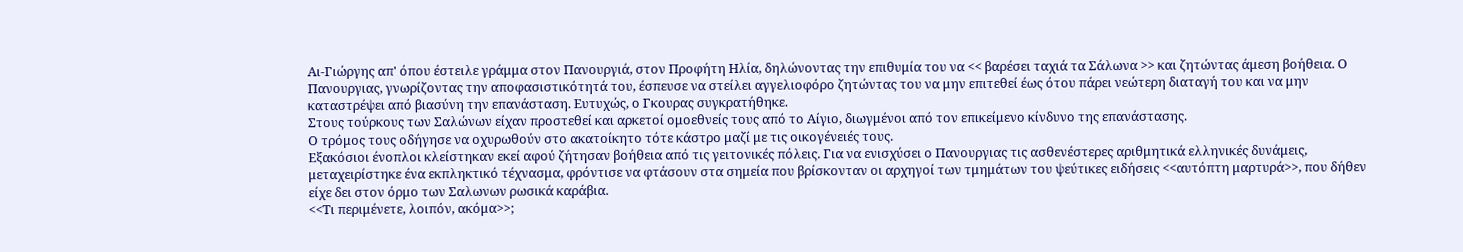Αι-Γιώργης απ' όπου έστειλε γράμμα στον Πανουργιά, στον Προφήτη Ηλία, δηλώνοντας την επιθυμία του να << βαρέσει ταχιά τα Σάλωνα >> και ζητώντας άμεση βοήθεια. Ο Πανουργιας, γνωρίζοντας την αποφασιστικότητά του, έσπευσε να στείλει αγγελιοφόρο ζητώντας του να μην επιτεθεί έως ότου πάρει νεώτερη διαταγή του και να μην καταστρέψει από βιασύνη την επανάσταση. Ευτυχώς, ο Γκουρας συγκρατήθηκε.
Στους τούρκους των Σαλώνων είχαν προστεθεί και αρκετοί ομοεθνείς τους από το Αίγιο, διωγμένοι από τον επικείμενο κίνδυνο της επανάστασης.
Ο τρόμος τους οδήγησε να οχυρωθούν στο ακατοίκητο τότε κάστρο μαζί με τις οικογένειές τους.
Εξακόσιοι ένοπλοι κλείστηκαν εκεί αφού ζήτησαν βοήθεια από τις γειτονικές πόλεις. Για να ενισχύσει ο Πανουργιας τις ασθενέστερες αριθμητικά ελληνικές δυνάμεις, μεταχειρίστηκε ένα εκπληκτικό τέχνασμα, φρόντισε να φτάσουν στα σημεία που βρίσκονταν οι αρχηγοί των τμημάτων του ψεύτικες ειδήσεις <<αυτόπτη μαρτυρά>>, που δήθεν είχε δει στον όρμο των Σαλωνων ρωσικά καράβια.
<<Τι περιμένετε, λοιπόν, ακόμα>>;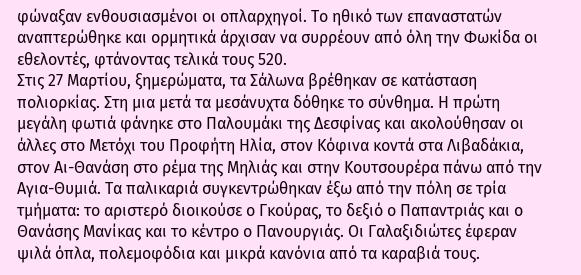φώναξαν ενθουσιασμένοι οι οπλαρχηγοί. Το ηθικό των επαναστατών αναπτερώθηκε και ορμητικά άρχισαν να συρρέουν από όλη την Φωκίδα οι εθελοντές, φτάνοντας τελικά τους 520.
Στις 27 Μαρτίου, ξημερώματα, τα Σάλωνα βρέθηκαν σε κατάσταση πολιορκίας. Στη μια μετά τα μεσάνυχτα δόθηκε το σύνθημα. Η πρώτη μεγάλη φωτιά φάνηκε στο Παλουμάκι της Δεσφίνας και ακολούθησαν οι άλλες στο Μετόχι του Προφήτη Ηλία, στον Κόφινα κοντά στα Λιβαδάκια, στον Αι-Θανάση στο ρέμα της Μηλιάς και στην Κουτσουρέρα πάνω από την Αγια-Θυμιά. Τα παλικαριά συγκεντρώθηκαν έξω από την πόλη σε τρία τμήματα: το αριστερό διοικούσε ο Γκούρας, το δεξιό ο Παπαντριάς και ο Θανάσης Μανίκας και το κέντρο ο Πανουργιάς. Οι Γαλαξιδιώτες έφεραν ψιλά όπλα, πολεμοφόδια και μικρά κανόνια από τα καραβιά τους.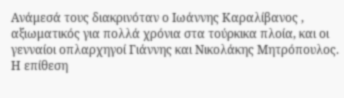Ανάμεσά τους διακρινόταν ο Ιωάννης Καραλίβανος , αξιωματικός για πολλά χρόνια στα τούρκικα πλοία, και οι γενναίοι οπλαρχηγοί Γιάννης και Νικολάκης Μητρόπουλος. Η επίθεση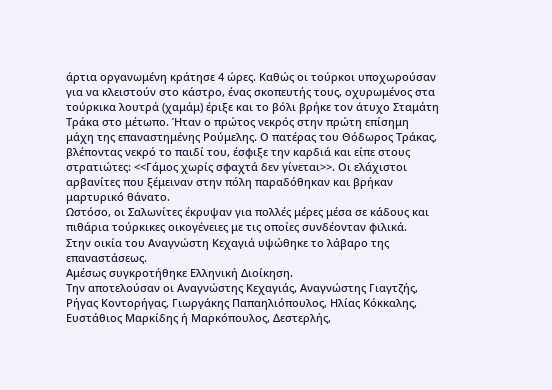άρτια οργανωμένη κράτησε 4 ώρες. Καθώς οι τούρκοι υποχωρούσαν για να κλειστούν στο κάστρο, ένας σκοπευτής τους, οχυρωμένος στα τούρκικα λουτρά (χαμάμ) έριξε και το βόλι βρήκε τον άτυχο Σταμάτη Τράκα στο μέτωπο. Ήταν ο πρώτος νεκρός στην πρώτη επίσημη μάχη της επαναστημένης Ρούμελης. Ο πατέρας του Θόδωρος Τράκας, βλέποντας νεκρό το παιδί του, έσφιξε την καρδιά και είπε στους στρατιώτες: <<Γάμος χωρίς σφαχτά δεν γίνεται>>. Οι ελάχιστοι αρβανίτες που ξέμειναν στην πόλη παραδόθηκαν και βρήκαν μαρτυρικό θάνατο.
Ωστόσο, οι Σαλωνίτες έκρυψαν για πολλές μέρες μέσα σε κάδους και πιθάρια τούρκικες οικογένειες με τις οποίες συνδέονταν φιλικά.
Στην οικία του Αναγνώστη Κεχαγιά υψώθηκε το λάβαρο της επαναστάσεως.
Αμέσως συγκροτήθηκε Ελληνική Διοίκηση.
Την αποτελούσαν οι Αναγνώστης Κεχαγιάς, Αναγνώστης Γιαγτζής, Ρήγας Κοντορήγας, Γιωργάκης Παπαηλιόπουλος, Ηλίας Κόκκαλης, Ευστάθιος Μαρκίδης ή Μαρκόπουλος, Δεστερλής,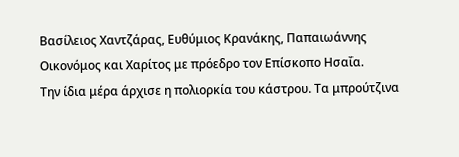Βασίλειος Χαντζάρας, Ευθύμιος Κρανάκης, Παπαιωάννης Οικονόμος και Χαρίτος με πρόεδρο τον Επίσκοπο Ησαΐα.
Την ίδια μέρα άρχισε η πολιορκία του κάστρου. Τα μπρούτζινα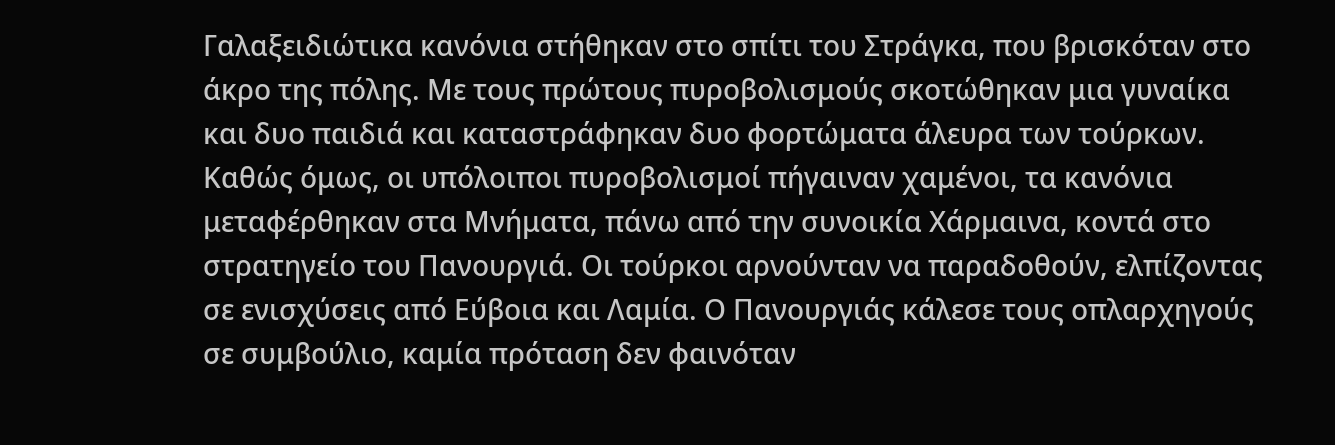Γαλαξειδιώτικα κανόνια στήθηκαν στο σπίτι του Στράγκα, που βρισκόταν στο άκρο της πόλης. Με τους πρώτους πυροβολισμούς σκοτώθηκαν μια γυναίκα και δυο παιδιά και καταστράφηκαν δυο φορτώματα άλευρα των τούρκων. Καθώς όμως, οι υπόλοιποι πυροβολισμοί πήγαιναν χαμένοι, τα κανόνια μεταφέρθηκαν στα Μνήματα, πάνω από την συνοικία Χάρμαινα, κοντά στο στρατηγείο του Πανουργιά. Οι τούρκοι αρνούνταν να παραδοθούν, ελπίζοντας σε ενισχύσεις από Εύβοια και Λαμία. Ο Πανουργιάς κάλεσε τους οπλαρχηγούς σε συμβούλιο, καμία πρόταση δεν φαινόταν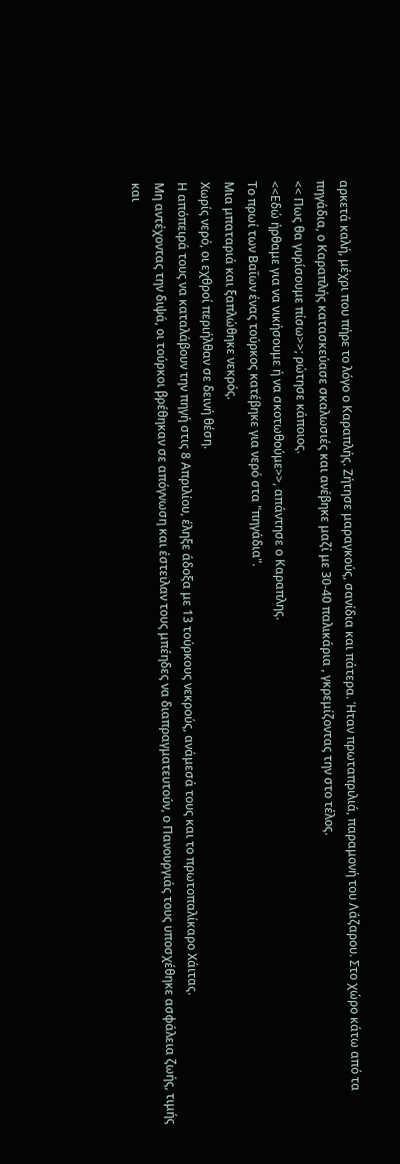αρκετά καλή, μέχρι που πήρε το λόγο ο Καραπλής. Ζήτησε μαραγκούς, σανίδια και πάτερα. Ήταν πρωταπριλιά, παραμονή του Λάζαρου. Στο χώρο κάτω από τα πηγάδια, ο Καραπλής κατασκεύασε σκαλωσιές και ανέβηκε μαζί με 30-40 παλικάρια , γκρεμίζοντας την στο τέλος.
<< Πως θα γυρίσουμε πίσω>>; ρώτησε κάποιος.
<<Εδώ ήρθαμε για να νικήσουμε ή να σκοτωθούμε>>, απάντησε ο Καραπλης.
Το πρωί των Βαΐων ένας τούρκος κατέβηκε για νερό στα "πηγάδια".
Μια μπαταριά και ξαπλώθηκε νεκρός.
Χωρίς νερό, οι εχθροί περιήλθαν σε δεινή θέση.
Η απόπειρά τους να καταλάβουν την πηγή στις 8 Απριλίου, έληξε άδοξα με 13 τούρκους νεκρούς, ανάμεσά τους και το πρωτοπαλίκαρο Χάιτας.
Μη αντέχοντας την διψά, οι τούρκοι βρέθηκαν σε απόγνωση και έστειλαν τους μπέηδες να διαπραγματευτούν, ο Πανουργιάς τους υποσχέθηκε ασφάλεια ζωής, τιμής και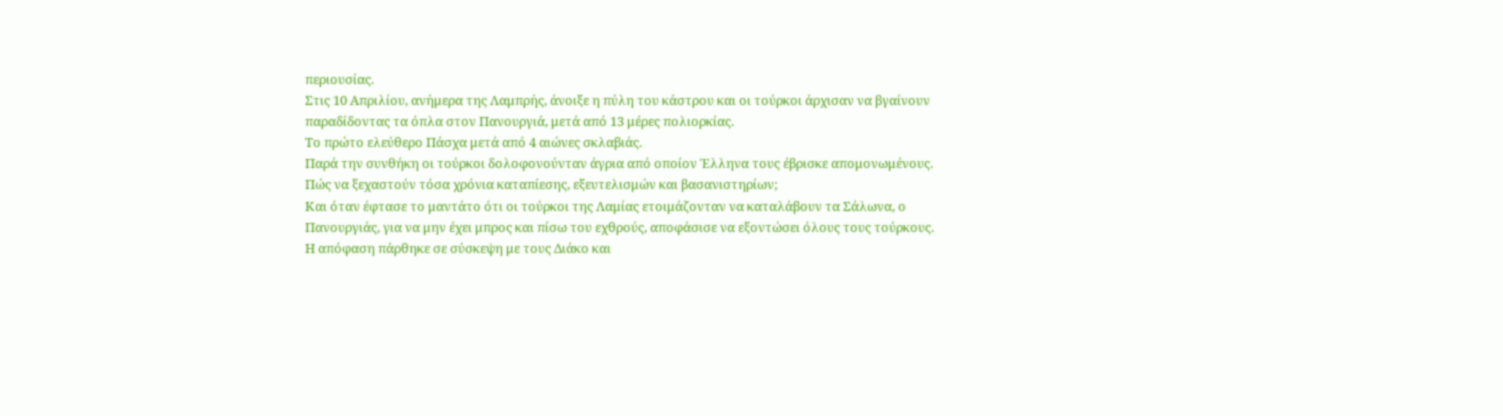περιουσίας.
Στις 10 Απριλίου, ανήμερα της Λαμπρής, άνοιξε η πύλη του κάστρου και οι τούρκοι άρχισαν να βγαίνουν παραδίδοντας τα όπλα στον Πανουργιά, μετά από 13 μέρες πολιορκίας.
Το πρώτο ελεύθερο Πάσχα μετά από 4 αιώνες σκλαβιάς.
Παρά την συνθήκη οι τούρκοι δολοφονούνταν άγρια από οποίον Έλληνα τους έβρισκε απομονωμένους.
Πώς να ξεχαστούν τόσα χρόνια καταπίεσης, εξευτελισμών και βασανιστηρίων;
Και όταν έφτασε το μαντάτο ότι οι τούρκοι της Λαμίας ετοιμάζονταν να καταλάβουν τα Σάλωνα, ο Πανουργιάς, για να μην έχει μπρος και πίσω του εχθρούς, αποφάσισε να εξοντώσει όλους τους τούρκους.
Η απόφαση πάρθηκε σε σύσκεψη με τους Διάκο και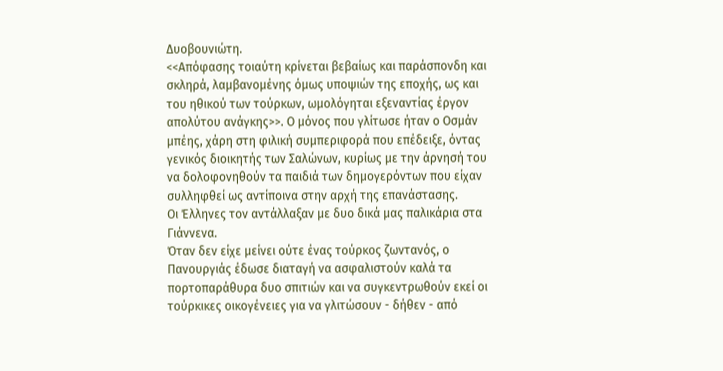Δυοβουνιώτη.
<<Απόφασης τοιαύτη κρίνεται βεβαίως και παράσπονδη και σκληρά, λαμβανομένης όμως υποψιών της εποχής, ως και του ηθικού των τούρκων, ωμολόγηται εξεναντίας έργον απολύτου ανάγκης>>. Ο μόνος που γλίτωσε ήταν ο Οσμάν μπέης, χάρη στη φιλική συμπεριφορά που επέδειξε, όντας γενικός διοικητής των Σαλώνων, κυρίως με την άρνησή του να δολοφονηθούν τα παιδιά των δημογερόντων που είχαν συλληφθεί ως αντίποινα στην αρχή της επανάστασης.
Οι Έλληνες τον αντάλλαξαν με δυο δικά μας παλικάρια στα Γιάννενα.
Όταν δεν είχε μείνει ούτε ένας τούρκος ζωντανός, ο Πανουργιάς έδωσε διαταγή να ασφαλιστούν καλά τα πορτοπαράθυρα δυο σπιτιών και να συγκεντρωθούν εκεί οι τούρκικες οικογένειες για να γλιτώσουν - δήθεν - από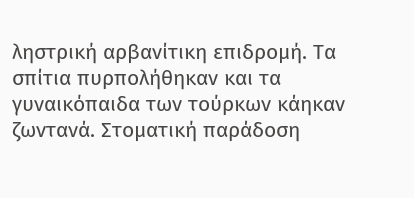ληστρική αρβανίτικη επιδρομή. Τα σπίτια πυρπολήθηκαν και τα γυναικόπαιδα των τούρκων κάηκαν ζωντανά. Στοματική παράδοση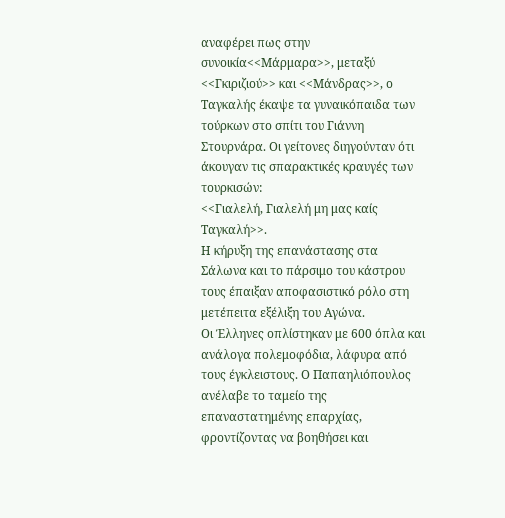αναφέρει πως στην συνοικία<<Μάρμαρα>>, μεταξύ <<Γκιριζιού>> και <<Μάνδρας>>, ο Ταγκαλής έκαψε τα γυναικόπαιδα των τούρκων στο σπίτι του Γιάννη Στουρνάρα. Οι γείτονες διηγούνταν ότι άκουγαν τις σπαρακτικές κραυγές των τουρκισών:
<<Γιαλελή, Γιαλελή μη μας καίς Ταγκαλή>>.
Η κήρυξη της επανάστασης στα Σάλωνα και το πάρσιμο του κάστρου τους έπαιξαν αποφασιστικό ρόλο στη μετέπειτα εξέλιξη του Αγώνα.
Οι Έλληνες οπλίστηκαν με 600 όπλα και ανάλογα πολεμοφόδια, λάφυρα από τους έγκλειστους. Ο Παπαηλιόπουλος ανέλαβε το ταμείο της επαναστατημένης επαρχίας, φροντίζοντας να βοηθήσει και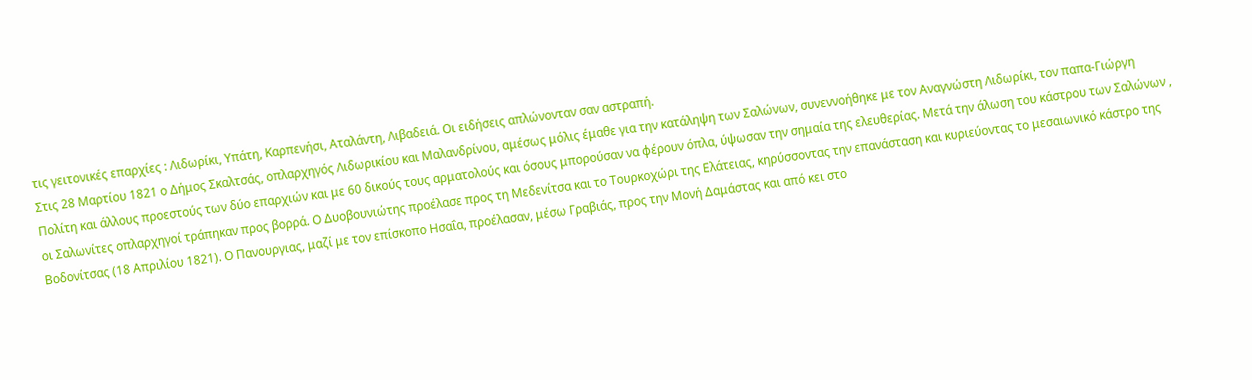τις γειτονικές επαρχίες : Λιδωρίκι, Υπάτη, Καρπενήσι, Αταλάντη, Λιβαδειά. Οι ειδήσεις απλώνονταν σαν αστραπή.
Στις 28 Μαρτίου 1821 ο Δήμος Σκαλτσάς, οπλαρχηγός Λιδωρικίου και Μαλανδρίνου, αμέσως μόλις έμαθε για την κατάληψη των Σαλώνων, συνεννοήθηκε με τον Αναγνώστη Λιδωρίκι, τον παπα-Γιώργη Πολίτη και άλλους προεστούς των δύο επαρχιών και με 60 δικούς τους αρματολούς και όσους μπορούσαν να φέρουν όπλα, ύψωσαν την σημαία της ελευθερίας. Μετά την άλωση του κάστρου των Σαλώνων , οι Σαλωνίτες οπλαρχηγοί τράπηκαν προς βορρά. Ο Δυοβουνιώτης προέλασε προς τη Μεδενίτσα και το Τουρκοχώρι της Ελάτειας, κηρύσσοντας την επανάσταση και κυριεύοντας το μεσαιωνικό κάστρο της Βοδονίτσας (18 Απριλίου 1821). Ο Πανουργιας, μαζί με τον επίσκοπο Ησαΐα, προέλασαν, μέσω Γραβιάς, προς την Μονή Δαμάστας και από κει στο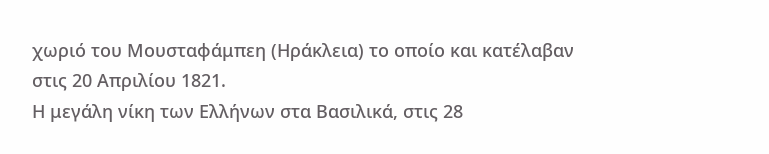χωριό του Μουσταφάμπεη (Ηράκλεια) το οποίο και κατέλαβαν στις 20 Απριλίου 1821.
Η μεγάλη νίκη των Ελλήνων στα Βασιλικά, στις 28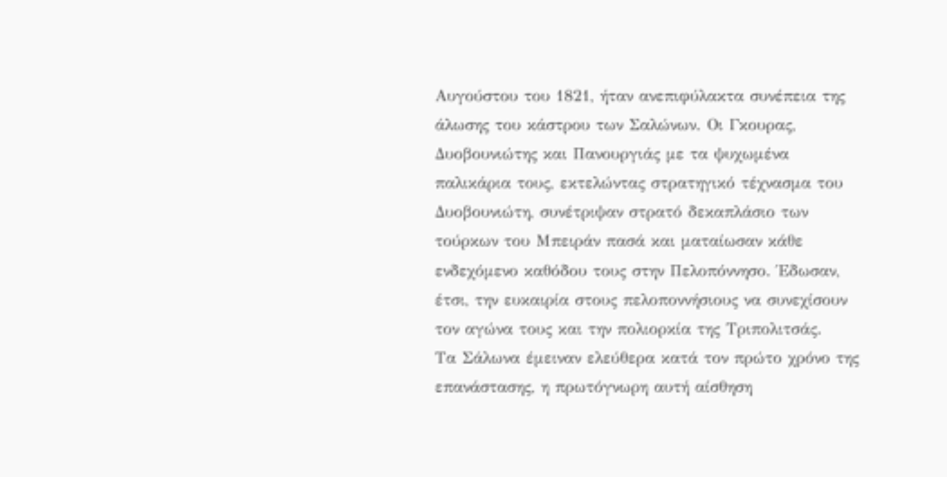Αυγούστου του 1821, ήταν ανεπιφύλακτα συνέπεια της άλωσης του κάστρου των Σαλώνων. Οι Γκουρας, Δυοβουνιώτης και Πανουργιάς με τα ψυχωμένα παλικάρια τους, εκτελώντας στρατηγικό τέχνασμα του Δυοβουνιώτη, συνέτριψαν στρατό δεκαπλάσιο των τούρκων του Μπειράν πασά και ματαίωσαν κάθε ενδεχόμενο καθόδου τους στην Πελοπόννησο. Έδωσαν, έτσι, την ευκαιρία στους πελοποννήσιους να συνεχίσουν τον αγώνα τους και την πολιορκία της Τριπολιτσάς.
Τα Σάλωνα έμειναν ελεύθερα κατά τον πρώτο χρόνο της επανάστασης, η πρωτόγνωρη αυτή αίσθηση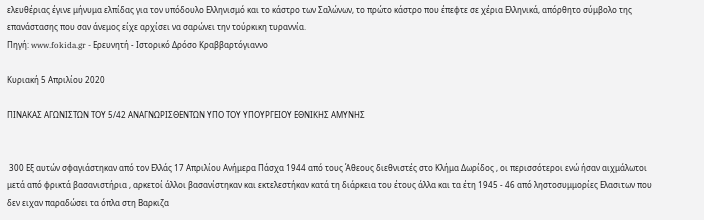ελευθέριας έγινε μήνυμα ελπίδας για τον υπόδουλο Ελληνισμό και το κάστρο των Σαλώνων, το πρώτο κάστρο που έπεφτε σε χέρια Ελληνικά, απόρθητο σύμβολο της επανάστασης που σαν άνεμος είχε αρχίσει να σαρώνει την τούρκικη τυραννία.
Πηγή: www.fokida.gr - Ερευνητή - Ιστορικό Δρόσο Κραββαρτόγιαννο

Κυριακή 5 Απριλίου 2020

ΠΙΝΑΚΑΣ ΑΓΩΝΙΣΤΩΝ ΤΟΥ 5/42 ΑΝΑΓΝΩΡΙΣΘΕΝΤΩΝ ΥΠΟ ΤΟΥ ΥΠΟΥΡΓΕΙΟΥ ΕΘΝΙΚΗΣ ΑΜΥΝΗΣ


 300 Εξ αυτών σφαγιάστηκαν από τον Ελλάς 17 Απριλίου Ανήμερα Πάσχα 1944 από τους Άθεους διεθνιστές στο Κλήμα Δωρίδος , οι περισσότεροι ενώ ήσαν αιχμάλωτοι μετά από φρικτά βασανιστήρια , αρκετοί άλλοι βασανίστηκαν και εκτελεστήκαν κατά τη διάρκεια του έτους άλλα και τα έτη 1945 - 46 από ληστοσυμμορίες Ελασιτων που δεν ειχαν παραδώσει τα όπλα στη Βαρκιζα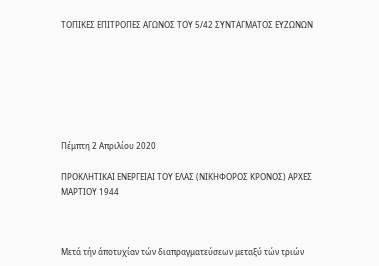ΤΟΠΙΚΕΣ ΕΠΙΤΡΟΠΕΣ ΑΓΩΝΟΣ ΤΟΥ 5/42 ΣΥΝΤΑΓΜΑΤΟΣ ΕΥΖΩΝΩΝ







Πέμπτη 2 Απριλίου 2020

ΠΡΟΚΛΗΤΙΚΑΙ ΕΝΕΡΓΕΙΑΙ ΤΟΥ ΕΛΑΣ (ΝΙΚΗΦΟΡΟΣ ΚΡΟΝΟΣ) ΑΡΧΕΣ ΜΑΡΤΙΟΥ 1944



Μετά τήν άποτυχίαν τών διαπραγματεύσεων μεταξύ τών τριών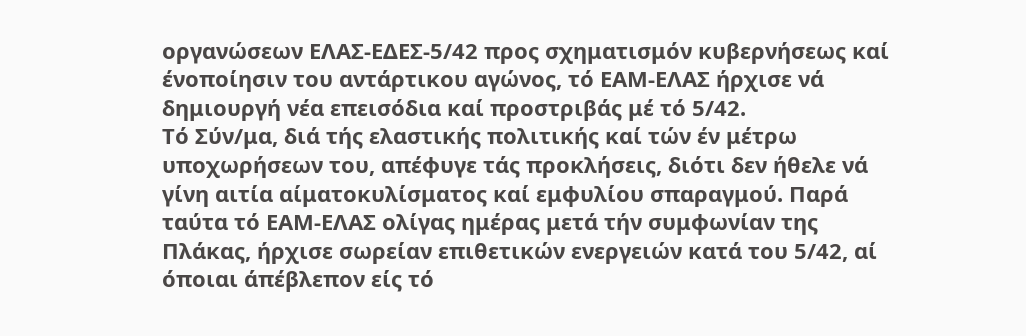οργανώσεων ΕΛΑΣ-ΕΔΕΣ-5/42 προς σχηματισμόν κυβερνήσεως καί ένοποίησιν του αντάρτικου αγώνος, τό ΕΑΜ-ΕΛΑΣ ήρχισε νά δημιουργή νέα επεισόδια καί προστριβάς μέ τό 5/42.
Τό Σύν/μα, διά τής ελαστικής πολιτικής καί τών έν μέτρω υποχωρήσεων του, απέφυγε τάς προκλήσεις, διότι δεν ήθελε νά γίνη αιτία αίματοκυλίσματος καί εμφυλίου σπαραγμού. Παρά ταύτα τό ΕΑΜ-ΕΛΑΣ ολίγας ημέρας μετά τήν συμφωνίαν της Πλάκας, ήρχισε σωρείαν επιθετικών ενεργειών κατά του 5/42, αί όποιαι άπέβλεπον είς τό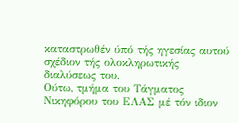καταστρωθέν ύπό τής ηγεσίας αυτού σχέδιον τής ολοκληρωτικής διαλύσεως του.
Ούτω, τμήμα του Τάγματος Νικηφόρου του ΕΛΑΣ μέ τόν ιδιον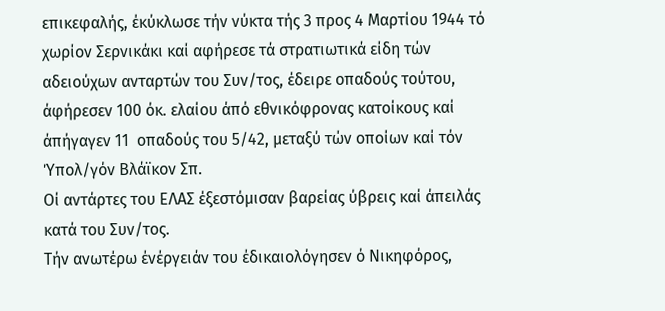επικεφαλής, έκύκλωσε τήν νύκτα τής 3 προς 4 Μαρτίου 1944 τό χωρίον Σερνικάκι καί αφήρεσε τά στρατιωτικά είδη τών αδειούχων ανταρτών του Συν/τος, έδειρε οπαδούς τούτου, άφήρεσεν 100 όκ. ελαίου άπό εθνικόφρονας κατοίκους καί άπήγαγεν 11  οπαδούς του 5/42, μεταξύ τών οποίων καί τόν Ύπολ/γόν Βλάϊκον Σπ.
Οί αντάρτες του ΕΛΑΣ έξεστόμισαν βαρείας ύβρεις καί άπειλάς κατά του Συν/τος.
Τήν ανωτέρω ένέργειάν του έδικαιολόγησεν ό Νικηφόρος,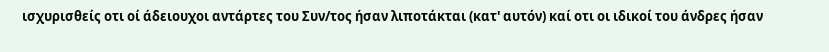ισχυρισθείς οτι οί άδειουχοι αντάρτες του Συν/τος ήσαν λιποτάκται (κατ' αυτόν) καί οτι οι ιδικοί του άνδρες ήσαν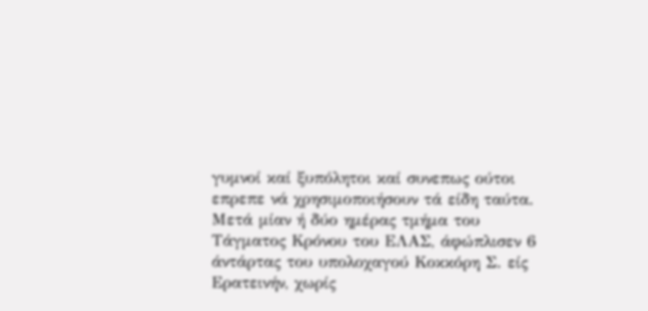γυμνοί καί ξυπόλητοι καί συνεπως ούτοι επρεπε νά χρησιμοποιήσουν τά είδη ταύτα.
Μετά μίαν ή δύο ημέρας τμήμα του Τάγματος Κρόνου του ΕΛΑΣ, άφώπλισεν 6 άντάρτας του υπολοχαγού Κοκκόρη Σ. είς Ερατεινήν, χωρίς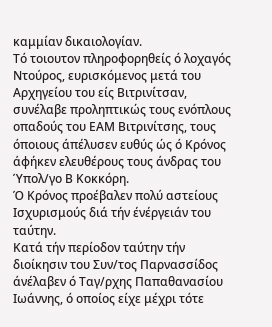καμμίαν δικαιολογίαν.
Τό τοιουτον πληροφορηθείς ό λοχαγός Ντούρος, ευρισκόμενος μετά του Αρχηγείου του είς Βιτρινίτσαν, συνέλαβε προληπτικώς τους ενόπλους οπαδούς του ΕΑΜ Βιτρινίτσης, τους όποιους άπέλυσεν ευθύς ώς ό Κρόνος άφήκεν ελευθέρους τους άνδρας του Ύπολ/γο Β Κοκκόρη.
Ό Κρόνος προέβαλεν πολύ αστείους Ισχυρισμούς διά τήν ένέργειάν του ταύτην.
Κατά τήν περίοδον ταύτην τήν διοίκησιν του Συν/τος Παρνασσίδος άνέλαβεν ό Ταγ/ρχης Παπαθανασίου Ιωάννης, ό οποίος είχε μέχρι τότε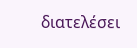διατελέσει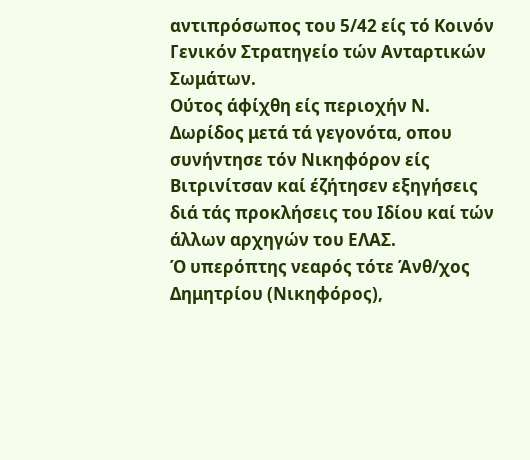αντιπρόσωπος του 5/42 είς τό Κοινόν Γενικόν Στρατηγείο τών Ανταρτικών Σωμάτων.
Ούτος άφίχθη είς περιοχήν Ν. Δωρίδος μετά τά γεγονότα, οπου συνήντησε τόν Νικηφόρον είς Βιτρινίτσαν καί έζήτησεν εξηγήσεις διά τάς προκλήσεις του Ιδίου καί τών άλλων αρχηγών του ΕΛΑΣ.
Ό υπερόπτης νεαρός τότε Άνθ/χος Δημητρίου (Νικηφόρος),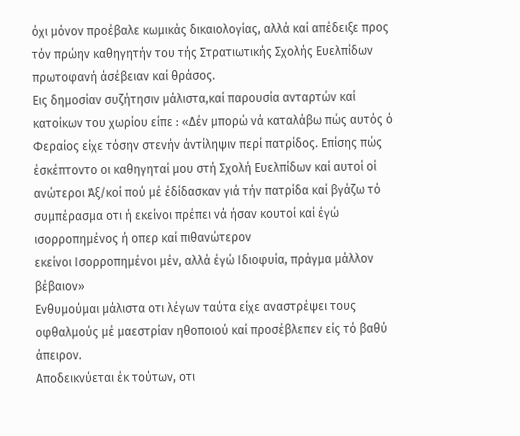όχι μόνον προέβαλε κωμικάς δικαιολογίας, αλλά καί απέδειξε προς τόν πρώην καθηγητήν του τής Στρατιωτικής Σχολής Ευελπίδων πρωτοφανή άσέβειαν καί θράσος.
Εις δημοσίαν συζήτησιν μάλιστα,καί παρουσία ανταρτών καί κατοίκων του χωρίου είπε : «Δέν μπορώ νά καταλάβω πώς αυτός ό Φεραίος είχε τόσην στενήν άντίληψιν περί πατρίδος. Επίσης πώς έσκέπτοντο οι καθηγηταί μου στή Σχολή Ευελπίδων καί αυτοί οί ανώτεροι Άξ/κοί πού μέ έδίδασκαν γιά τήν πατρίδα καί βγάζω τό συμπέρασμα οτι ή εκείνοι πρέπει νά ήσαν κουτοί καί έγώ ισορροπημένος ή οπερ καί πιθανώτερον
εκείνοι Ισορροπημένοι μέν, αλλά έγώ Ιδιοφυία, πράγμα μάλλον βέβαιον»
Ενθυμούμαι μάλιστα οτι λέγων ταύτα είχε αναστρέψει τους οφθαλμούς μέ μαεστρίαν ηθοποιού καί προσέβλεπεν είς τό βαθύ άπειρον.
Αποδεικνύεται έκ τούτων, οτι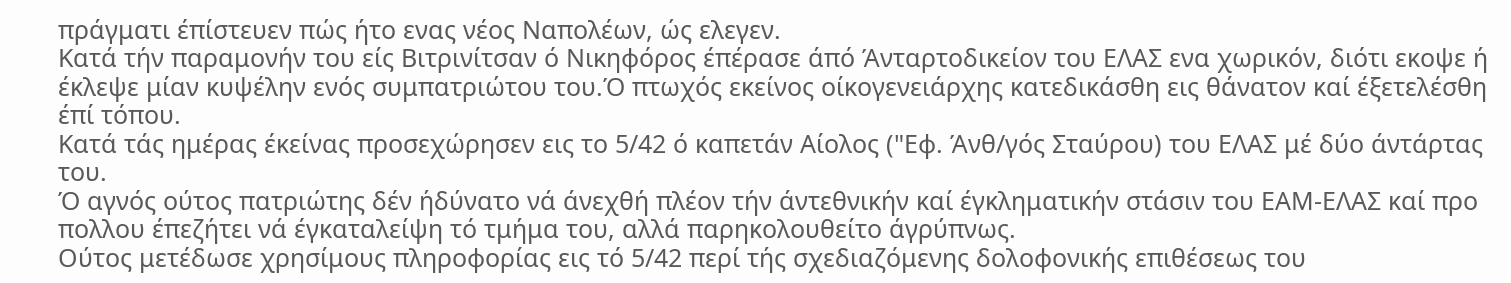πράγματι έπίστευεν πώς ήτο ενας νέος Ναπολέων, ώς ελεγεν.
Κατά τήν παραμονήν του είς Βιτρινίτσαν ό Νικηφόρος έπέρασε άπό Άνταρτοδικείον του ΕΛΑΣ ενα χωρικόν, διότι εκοψε ή έκλεψε μίαν κυψέλην ενός συμπατριώτου του.Ό πτωχός εκείνος οίκογενειάρχης κατεδικάσθη εις θάνατον καί έξετελέσθη έπί τόπου.
Κατά τάς ημέρας έκείνας προσεχώρησεν εις το 5/42 ό καπετάν Αίολος ("Εφ. Άνθ/γός Σταύρου) του ΕΛΑΣ μέ δύο άντάρτας του.
Ό αγνός ούτος πατριώτης δέν ήδύνατο νά άνεχθή πλέον τήν άντεθνικήν καί έγκληματικήν στάσιν του ΕΑΜ-ΕΛΑΣ καί προ πολλου έπεζήτει νά έγκαταλείψη τό τμήμα του, αλλά παρηκολουθείτο άγρύπνως.
Ούτος μετέδωσε χρησίμους πληροφορίας εις τό 5/42 περί τής σχεδιαζόμενης δολοφονικής επιθέσεως του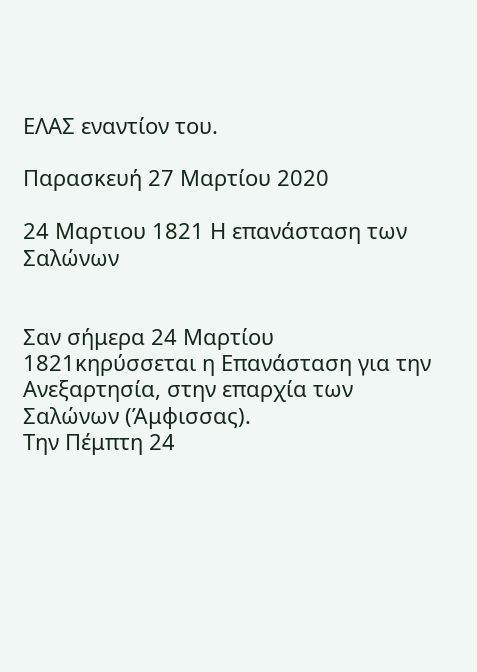ΕΛΑΣ εναντίον του.

Παρασκευή 27 Μαρτίου 2020

24 Μαρτιου 1821 Η επανάσταση των Σαλώνων


Σαν σήμερα 24 Μαρτίου 1821κηρύσσεται η Επανάσταση για την Ανεξαρτησία, στην επαρχία των Σαλώνων (Άμφισσας).
Την Πέμπτη 24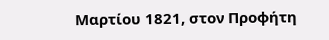Μαρτίου 1821, στον Προφήτη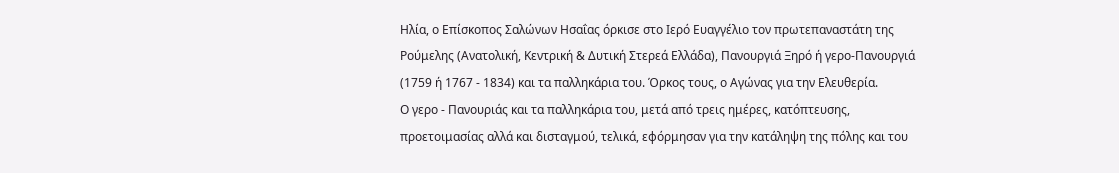Ηλία, ο Επίσκοπος Σαλώνων Ησαΐας όρκισε στο Ιερό Ευαγγέλιο τον πρωτεπαναστάτη της Ρούμελης (Ανατολική, Κεντρική & Δυτική Στερεά Ελλάδα), Πανουργιά Ξηρό ή γερο-Πανουργιά (1759 ή 1767 - 1834) και τα παλληκάρια του. Όρκος τους, ο Αγώνας για την Ελευθερία.
Ο γερο - Πανουριάς και τα παλληκάρια του, μετά από τρεις ημέρες, κατόπτευσης, προετοιμασίας αλλά και δισταγμού, τελικά, εφόρμησαν για την κατάληψη της πόλης και του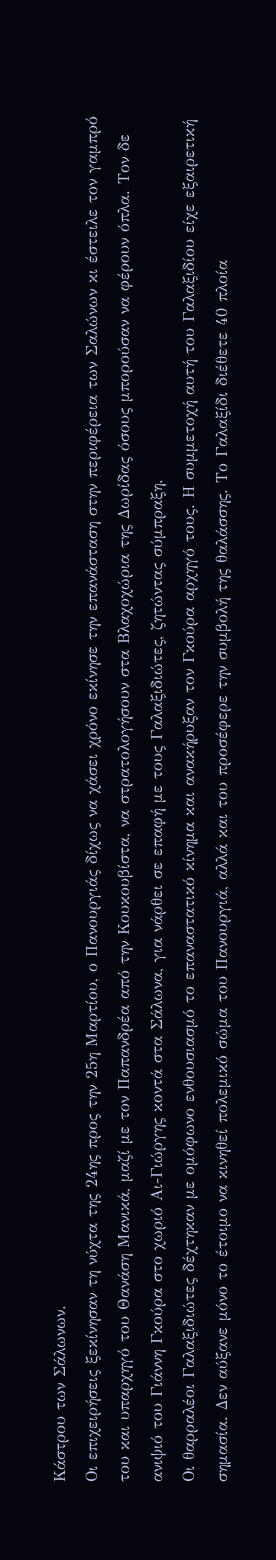Κάστρου των Σάλωνων.
Οι επιχειρήσεις ξεκίνησαν τη νύχτα της 24ης προς την 25η Μαρτίου, ο Πανουργιάς δίχως να χάσει χρόνο εκίνησε την επανάσταση στην περιφέρεια των Σαλώνων κι έστειλε τον γαμπρό του και υπαρχηγό του Θανάση Μανικά, μαζί με τον Παπανδρέα από την Κουκουβίστα, να στρατολογήσουν στα Βλαχοχώρια της Δωρίδας όσους μπορούσαν να φέρουν όπλα. Τον δε ανιψιό του Γιάννη Γκούρα στο χωριό Αι-Γιώργης κοντά στα Σάλωνα, για νάρθει σε επαφή με τους Γαλαξιδιώτες, ζητώντας σύμπραξη.
Οι θαρραλέοι Γαλαξιδιώτες δέχτηκαν με ομόφωνο ενθουσιασμό το επαναστατικό κίνημα και ανακήρυξαν τον Γκούρα αρχηγό τους. Η συμμετοχή αυτή του Γαλαξιδίου είχε εξαιρετική σημασία. Δεν αύξανε μόνο το έτοιμο να κινηθεί πολεμικό σώμα του Πανουργιά, αλλά και του προσέφερε την συμβολή της θαλάσσης. Το Γαλαξίδι διέθετε 40 πλοία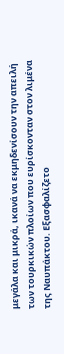μεγάλα και μικρά, ικανά να εκμηδενίσουν την απειλή των τουρκικών πλοίων που ευρίσκονταν στον λιμένα της Ναυπάκτου. Εξασφαλίζετο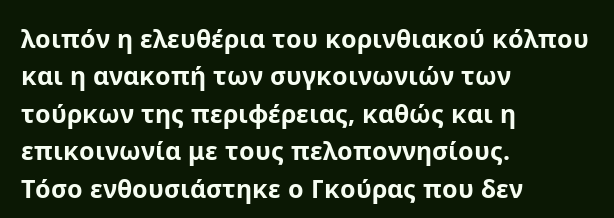λοιπόν η ελευθέρια του κορινθιακού κόλπου και η ανακοπή των συγκοινωνιών των τούρκων της περιφέρειας, καθώς και η επικοινωνία με τους πελοποννησίους.
Τόσο ενθουσιάστηκε ο Γκούρας που δεν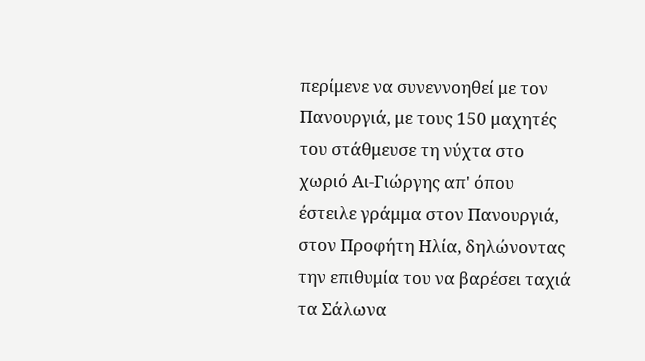περίμενε να συνεννοηθεί με τον Πανουργιά, με τους 150 μαχητές του στάθμευσε τη νύχτα στο χωριό Αι-Γιώργης απ' όπου έστειλε γράμμα στον Πανουργιά, στον Προφήτη Ηλία, δηλώνοντας την επιθυμία του να βαρέσει ταχιά τα Σάλωνα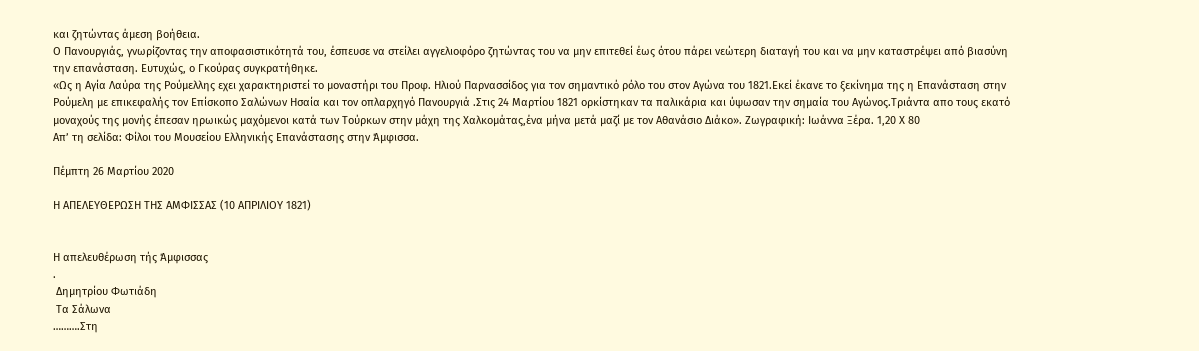και ζητώντας άμεση βοήθεια.
Ο Πανουργιάς, γνωρίζοντας την αποφασιστικότητά του, έσπευσε να στείλει αγγελιοφόρο ζητώντας του να μην επιτεθεί έως ότου πάρει νεώτερη διαταγή του και να μην καταστρέψει από βιασύνη την επανάσταση. Ευτυχώς, ο Γκούρας συγκρατήθηκε.
«Ως η Αγία Λαύρα της Ρούμελλης εχει χαρακτηριστεί το μοναστήρι του Προφ. Ηλιού Παρνασσίδος για τον σημαντικό ρόλο του στον Αγώνα του 1821.Εκεί έκανε το ξεκίνημα της η Επανάσταση στην Ρούμελη με επικεφαλής τον Επίσκοπο Σαλώνων Ησαία και τον οπλαρχηγό Πανουργιά .Στις 24 Μαρτίου 1821 ορκίστηκαν τα παλικάρια και ύψωσαν την σημαία του Αγώνος.Τριάντα απο τους εκατό μοναχούς της μονής έπεσαν ηρωικώς μαχόμενοι κατά των Τούρκων στην μάχη της Χαλκομάτας,ένα μήνα μετά μαζί με τον Αθανάσιο Διάκο». Ζωγραφική: Ιωάννα Ξέρα. 1,20 Χ 80
Απ’ τη σελίδα: Φίλοι του Μουσείου Ελληνικής Επανάστασης στην Άμφισσα.

Πέμπτη 26 Μαρτίου 2020

Η ΑΠΕΛΕΥΘΕΡΩΣΗ ΤΗΣ ΑΜΦΙΣΣΑΣ (10 ΑΠΡΙΛΙΟΥ 1821)


Η απελευθέρωση τής Άμφισσας
.
 Δημητρίου Φωτιάδη
 Τα Σάλωνα
……….Στη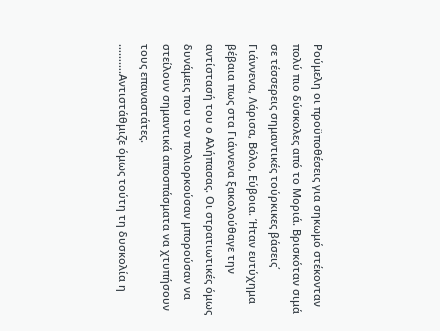Ρούμελη οι προϋποθέσεις για σηκωμό στέκονταν πολύ πιο δύσκολες από το Μοριά. Βρισκόταν σιμά σε τέσσερεις σημαντικές τούρκικες βάσεις΄ Γιάννενα, Λάρισα, Βόλο, Εύβοια. Ήταν ευτύχημα βέβαια πως στα Γιάννενα ξακολούθαγε την αντίστασή του ο Αλήπασας. Οι στρατιωτικές όμως δυνάμεις που τον πολιορκούσαν μπορούσαν να στείλουν σημαντικά αποσπάσματα να χτυπήσουν τους επαναστάτες.
……….Αντιστάθμιζε όμως τούτη τη δυσκολία η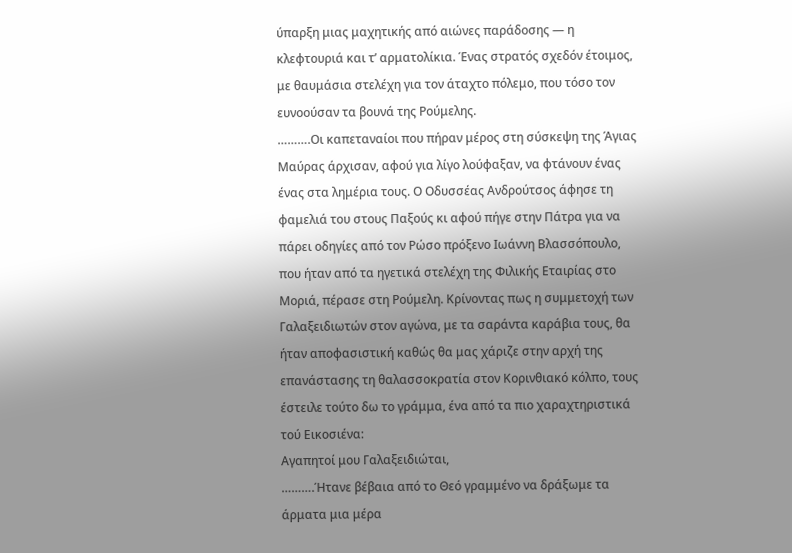ύπαρξη μιας μαχητικής από αιώνες παράδοσης — η κλεφτουριά και τ’ αρματολίκια. Ένας στρατός σχεδόν έτοιμος, με θαυμάσια στελέχη για τον άταχτο πόλεμο, που τόσο τον ευνοούσαν τα βουνά της Ρούμελης.
……….Οι καπεταναίοι που πήραν μέρος στη σύσκεψη της Άγιας Μαύρας άρχισαν, αφού για λίγο λούφαξαν, να φτάνουν ένας ένας στα λημέρια τους. Ο Οδυσσέας Ανδρούτσος άφησε τη φαμελιά του στους Παξούς κι αφού πήγε στην Πάτρα για να πάρει οδηγίες από τον Ρώσο πρόξενο Ιωάννη Βλασσόπουλο, που ήταν από τα ηγετικά στελέχη της Φιλικής Εταιρίας στο Μοριά, πέρασε στη Ρούμελη. Κρίνοντας πως η συμμετοχή των Γαλαξειδιωτών στον αγώνα, με τα σαράντα καράβια τους, θα ήταν αποφασιστική καθώς θα μας χάριζε στην αρχή της επανάστασης τη θαλασσοκρατία στον Κορινθιακό κόλπο, τους έστειλε τούτο δω το γράμμα, ένα από τα πιο χαραχτηριστικά τού Εικοσιένα:
Αγαπητοί μου Γαλαξειδιώται,
……….Ήτανε βέβαια από το Θεό γραμμένο να δράξωμε τα άρματα μια μέρα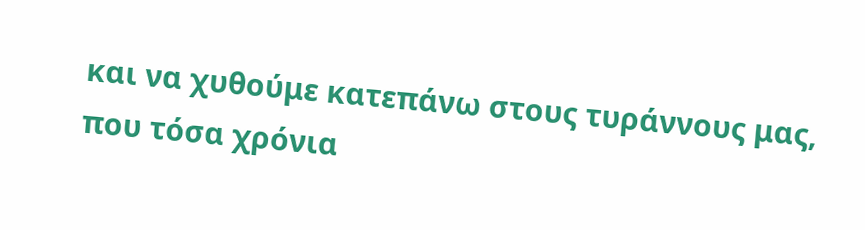και να χυθούμε κατεπάνω στους τυράννους μας, που τόσα χρόνια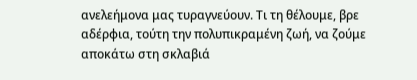ανελεήμονα μας τυραγνεύουν. Τι τη θέλουμε, βρε αδέρφια, τούτη την πολυπικραμένη ζωή, να ζούμε αποκάτω στη σκλαβιά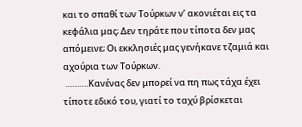και το σπαθί των Τούρκων ν’ ακονιέται εις τα κεφάλια μας; Δεν τηράτε που τίποτα δεν μας απόμεινε; Οι εκκλησιές μας γενήκανε τζαμιά και αχούρια των Τούρκων.
 ……….Κανένας δεν μπορεί να πη πως τάχα έχει τίποτε εδικό του, γιατί το ταχύ βρίσκεται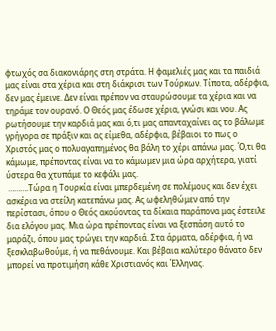φτωχός σα διακονιάρης στη στράτα. Η φαμελιές μας και τα παιδιά μας είναι στα χέρια και στη διάκρισι των Τούρκων. Τίποτα, αδέρφια, δεν μας έμεινε. Δεν είναι πρέπον να σταυρώσουμε τα χέρια και να τηράμε τον ουρανό. Ο Θεός μας έδωσε χέρια, γνώσι και νου. Ας ρωτήσουμε την καρδιά μας και ό,τι μας απανταχαίνει ας το βάλωμε γρήγορα σε πράξιν και ας είμεθα, αδέρφια, βέβαιοι το πως ο Χριστός μας ο πολυαγαπημένος θα βάλη το χέρι απάνω μας. Ό,τι θα κάμωμε, πρέποντας είναι να το κάμωμεν μια ώρα αρχήτερα, γιατί ύστερα θα χτυπάμε το κεφάλι μας.
 ……….Τώρα η Τουρκία είναι μπερδεμένη σε πολέμους και δεν έχει ασκέρια να στείλη κατεπάνω μας. Ας ωφεληθώμεν από την περίστασι, όπου ο Θεός ακούοντας τα δίκαια παράπονα μας έστειλε δια ελόγου μας. Μια ώρα πρέποντας είναι να ξεσπάση αυτό το μαράζι, όπου μας τρώγει την καρδιά. Στα άρματα, αδέρφια, ή να ξεσκλαβωθούμε, ή να πεθάνουμε. Και βέβαια καλύτερο θάνατο δεν μπορεί να προτιμήση κάθε Χριστιανός και Έλληνας.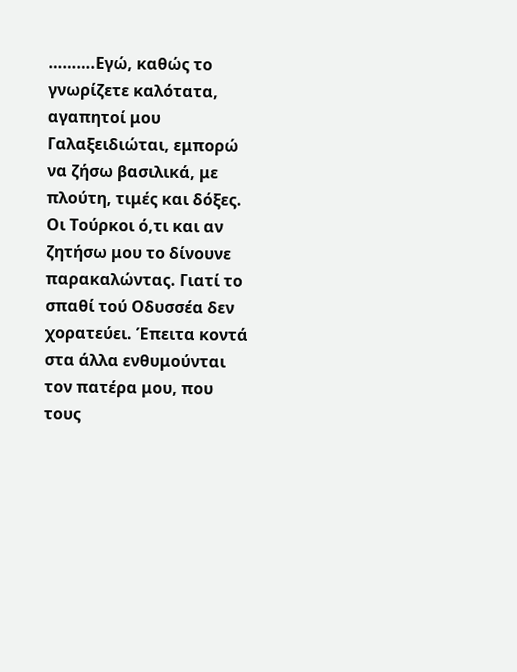……….Εγώ, καθώς το γνωρίζετε καλότατα, αγαπητοί μου Γαλαξειδιώται, εμπορώ να ζήσω βασιλικά, με πλούτη, τιμές και δόξες. Οι Τούρκοι ό,τι και αν ζητήσω μου το δίνουνε παρακαλώντας. Γιατί το σπαθί τού Οδυσσέα δεν χορατεύει. Έπειτα κοντά στα άλλα ενθυμούνται τον πατέρα μου, που τους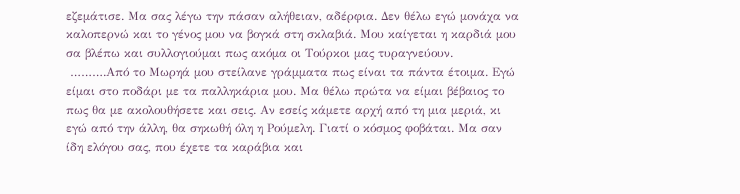εζεμάτισε. Μα σας λέγω την πάσαν αλήθειαν, αδέρφια. Δεν θέλω εγώ μονάχα να καλοπερνώ και το γένος μου να βογκά στη σκλαβιά. Μου καίγεται η καρδιά μου σα βλέπω και συλλογιούμαι πως ακόμα οι Τούρκοι μας τυραγνεύουν.
 ……….Από το Μωρηά μου στείλανε γράμματα πως είναι τα πάντα έτοιμα. Εγώ είμαι στο ποδάρι με τα παλληκάρια μου. Μα θέλω πρώτα να είμαι βέβαιος το πως θα με ακολουθήσετε και σεις. Αν εσείς κάμετε αρχή από τη μια μεριά, κι εγώ από την άλλη, θα σηκωθή όλη η Ρούμελη. Γιατί ο κόσμος φοβάται. Μα σαν ίδη ελόγου σας, που έχετε τα καράβια και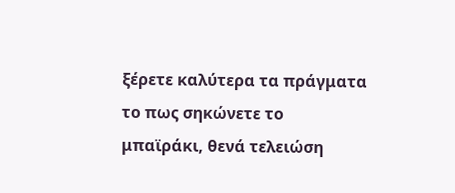ξέρετε καλύτερα τα πράγματα το πως σηκώνετε το μπαϊράκι, θενά τελειώση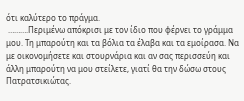ότι καλύτερο το πράγμα.
 ……….Περιμένω απόκρισι με τον ίδιο που φέρνει το γράμμα μου. Τη μπαρούτη και τα βόλια τα έλαβα και τα εμοίρασα. Να με οικονομήσετε και στουρνάρια και αν σας περισσεύη και άλλη μπαρούτη να μου στείλετε, γιατί θα την δώσω στους Πατρατσικιώτας.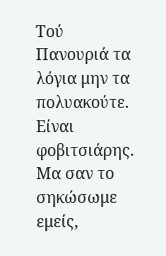Τού Πανουριά τα λόγια μην τα πολυακούτε. Είναι φοβιτσιάρης. Μα σαν το σηκώσωμε εμείς,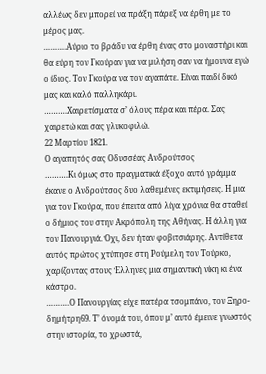αλλέως δεν μπορεί να πράξη πάρεξ να έρθη με το μέρος μας.
……….Αύριο το βράδυ να έρθη ένας στο μοναστήρι και θα εύρη τον Γκούραν για να μιλήση σαν να ήμουνα εγώ ο ίδιος. Τον Γκούρα να τον αγαπάτε. Είναι παιδί δικό μας και καλό παλληκάρι.
……….Χαιρετίσματα σ’ όλους πέρα και πέρα. Σας χαιρετώ και σας γλυκοφιλώ.
22 Μαρτίου 1821.
Ο αγαπητός σας Οδυσσέας Ανδρούτσος
……….Κι όμως στο πραγματικά έξοχο αυτό γράμμα έκανε ο Ανδρούτσος δυο λαθεμένες εκτιμήσεις. Η μια για τον Γκούρα, που έπειτα από λίγα χρόνια θα σταθεί ο δήμιος του στην Ακρόπολη της Αθήνας. Η άλλη για τον Πανουργιά. Όχι, δεν ήταν φοβιτσιάρης. Αντίθετα αυτός πρώτος χτύπησε στη Ρούμελη τον Τούρκο, χαρίζοντας στους Έλληνες μια σημαντική νίκη κι ένα κάστρο.
……….Ο Πανουργίας είχε πατέρα τσομπάνο, τον Ξηρο-δημήτρη69. Τ’ όνομά του, όπου μ’ αυτό έμεινε γνωστός στην ιστορία, το χρωστά,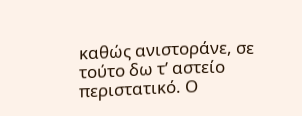καθώς ανιστοράνε, σε τούτο δω τ’ αστείο περιστατικό. Ο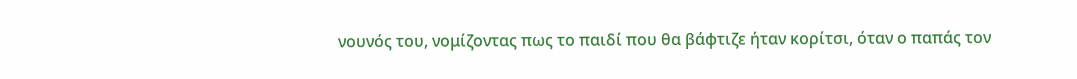νουνός του, νομίζοντας πως το παιδί που θα βάφτιζε ήταν κορίτσι, όταν ο παπάς τον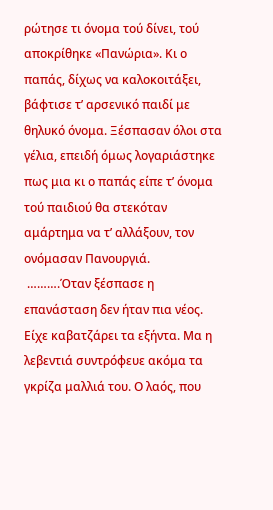ρώτησε τι όνομα τού δίνει, τού αποκρίθηκε «Πανώρια». Κι ο παπάς, δίχως να καλοκοιτάξει, βάφτισε τ’ αρσενικό παιδί με θηλυκό όνομα. Ξέσπασαν όλοι στα γέλια, επειδή όμως λογαριάστηκε πως μια κι ο παπάς είπε τ’ όνομα τού παιδιού θα στεκόταν αμάρτημα να τ’ αλλάξουν, τον ονόμασαν Πανουργιά.
 ……….Όταν ξέσπασε η επανάσταση δεν ήταν πια νέος. Είχε καβατζάρει τα εξήντα. Μα η λεβεντιά συντρόφευε ακόμα τα γκρίζα μαλλιά του. Ο λαός, που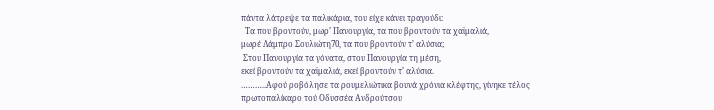πάντα λάτρεψε τα παλικάρια, του είχε κάνει τραγούδι:
  Τα που βροντούν, μωρ’ Πανουργία, τα που βροντούν τα χαϊμαλιά,
μωρέ Λάμπρο Σουλιώτη70, τα που βροντούν τ’ αλύσια;
 Στου Πανουργία τα γόνατα, στου Πανουργία τη μέση,
εκεί βροντούν τα χαϊμαλιά, εκεί βροντούν τ’ αλύσια.
………..Αφού ροβόλησε τα ρουμελιώτικα βουνά χρόνια κλέφτης, γίνηκε τέλος πρωτοπαλίκαρο τού Οδυσσέα Ανδρούτσου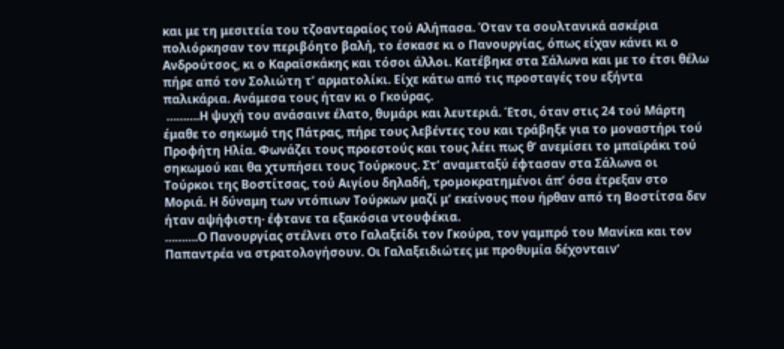και με τη μεσιτεία του τζοανταραίος τού Αλήπασα. Όταν τα σουλτανικά ασκέρια πολιόρκησαν τον περιβόητο βαλή, το έσκασε κι ο Πανουργίας, όπως είχαν κάνει κι ο Ανδρούτσος, κι ο Καραϊσκάκης και τόσοι άλλοι. Κατέβηκε στα Σάλωνα και με το έτσι θέλω πήρε από τον Σολιώτη τ’ αρματολίκι. Είχε κάτω από τις προσταγές του εξήντα παλικάρια. Ανάμεσα τους ήταν κι ο Γκούρας.
 ……….Η ψυχή του ανάσαινε έλατο, θυμάρι και λευτεριά. Έτσι, όταν στις 24 τού Μάρτη έμαθε το σηκωμό της Πάτρας, πήρε τους λεβέντες του και τράβηξε για το μοναστήρι τού Προφήτη Ηλία. Φωνάζει τους προεστούς και τους λέει πως θ’ ανεμίσει το μπαϊράκι τού σηκωμού και θα χτυπήσει τους Τούρκους. Στ’ αναμεταξύ έφτασαν στα Σάλωνα οι Τούρκοι της Βοστίτσας, τού Αιγίου δηλαδή, τρομοκρατημένοι άπ’ όσα έτρεξαν στο Μοριά. Η δύναμη των ντόπιων Τούρκων μαζί μ’ εκείνους που ήρθαν από τη Βοστίτσα δεν ήταν αψήφιστη· έφτανε τα εξακόσια ντουφέκια.
……….Ο Πανουργίας στέλνει στο Γαλαξείδι τον Γκούρα, τον γαμπρό του Μανίκα και τον Παπαντρέα να στρατολογήσουν. Οι Γαλαξειδιώτες με προθυμία δέχονταιν’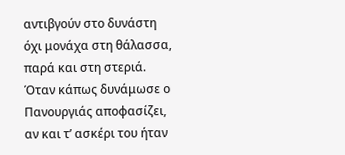αντιβγούν στο δυνάστη όχι μονάχα στη θάλασσα, παρά και στη στεριά. Όταν κάπως δυνάμωσε ο Πανουργιάς αποφασίζει, αν και τ’ ασκέρι του ήταν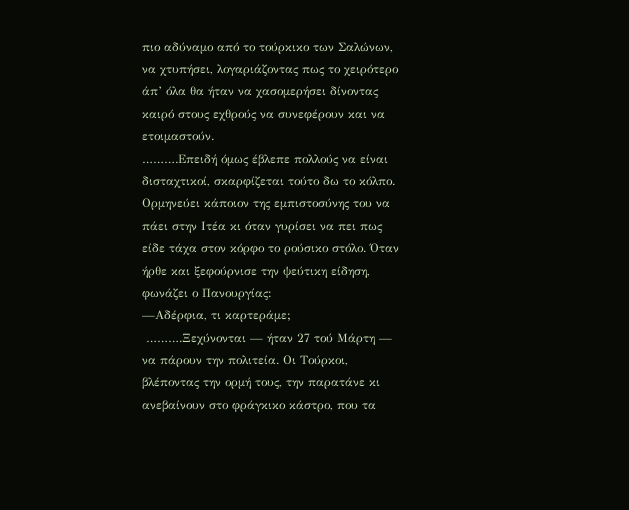πιο αδύναμο από το τούρκικο των Σαλώνων, να χτυπήσει, λογαριάζοντας πως το χειρότερο άπ’ όλα θα ήταν να χασομερήσει δίνοντας καιρό στους εχθρούς να συνεφέρουν και να ετοιμαστούν.
……….Επειδή όμως έβλεπε πολλούς να είναι δισταχτικοί, σκαρφίζεται τούτο δω το κόλπο. Ορμηνεύει κάποιον της εμπιστοσύνης του να πάει στην Ιτέα κι όταν γυρίσει να πει πως είδε τάχα στον κόρφο το ρούσικο στόλο. Όταν ήρθε και ξεφούρνισε την ψεύτικη είδηση, φωνάζει ο Πανουργίας:
—Αδέρφια, τι καρτεράμε;
 ……….Ξεχύνονται — ήταν 27 τού Μάρτη — να πάρουν την πολιτεία. Οι Τούρκοι, βλέποντας την ορμή τους, την παρατάνε κι ανεβαίνουν στο φράγκικο κάστρο, που τα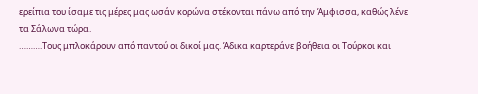ερείπια του ίσαμε τις μέρες μας ωσάν κορώνα στέκονται πάνω από την Άμφισσα, καθώς λένε τα Σάλωνα τώρα.
……….Τους μπλοκάρουν από παντού οι δικοί μας. Άδικα καρτεράνε βοήθεια οι Τούρκοι και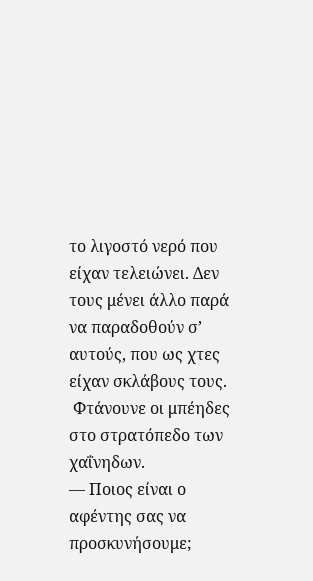το λιγοστό νερό που είχαν τελειώνει. Δεν τους μένει άλλο παρά να παραδοθούν σ’ αυτούς, που ως χτες είχαν σκλάβους τους.
 Φτάνουνε οι μπέηδες στο στρατόπεδο των χαΐνηδων.
— Ποιος είναι ο αφέντης σας να προσκυνήσουμε;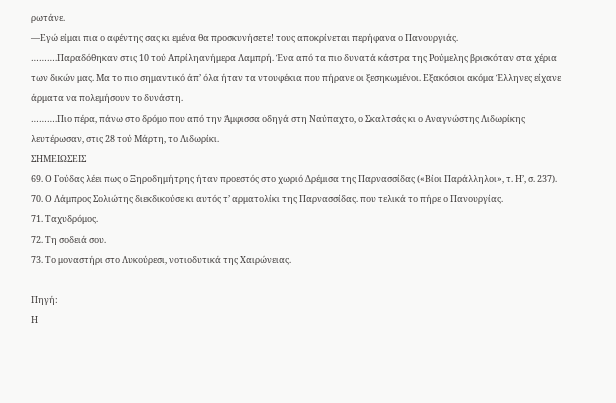ρωτάνε.
—Εγώ είμαι πια ο αφέντης σας κι εμένα θα προσκυνήσετε! τους αποκρίνεται περήφανα ο Πανουργιάς.
……….Παραδόθηκαν στις 10 τού Απρίληανήμερα Λαμπρή. Ένα από τα πιο δυνατά κάστρα της Ρούμελης βρισκόταν στα χέρια των δικών μας. Μα το πιο σημαντικό άπ’ όλα ήταν τα ντουφέκια που πήρανε οι ξεσηκωμένοι. Εξακόσιοι ακόμα Έλληνες είχανε άρματα να πολεμήσουν το δυνάστη.
……….Πιο πέρα, πάνω στο δρόμο που από την Άμφισσα οδηγά στη Ναύπαχτο, ο Σκαλτσάς κι ο Αναγνώστης Λιδωρίκης λευτέρωσαν, στις 28 τού Μάρτη, το Λιδωρίκι.
ΣΗΜΕΙΩΣΕΙΣ
69. Ο Γούδας λέει πως ο Ξηροδημήτρης ήταν προεστός στο χωριό Δρέμισα της Παρνασσίδας («Βίοι Παράλληλοι», τ. Η’, σ. 237).
70. Ο Λάμπρος Σολιώτης διεκδικούσε κι αυτός τ’ αρματολίκι της Παρνασσίδας. που τελικά το πήρε ο Πανουργίας.
71. Ταχυδρόμος.
72. Τη σοδειά σου.
73. Το μοναστήρι στο Λυκούρεσι, νοτιοδυτικά της Χαιρώνειας.

Πηγή:
Η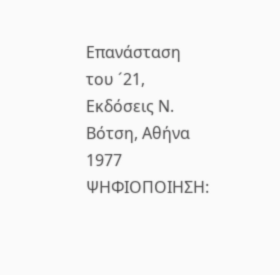Επανάσταση του ´21, Εκδόσεις Ν. Βότση, Αθήνα 1977
ΨΗΦΙΟΠΟΙΗΣΗ: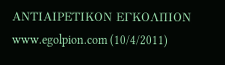ΑΝΤΙΑΙΡΕΤΙΚΟΝ ΕΓΚΟΛΠΙΟΝ        www.egolpion.com (10/4/2011)